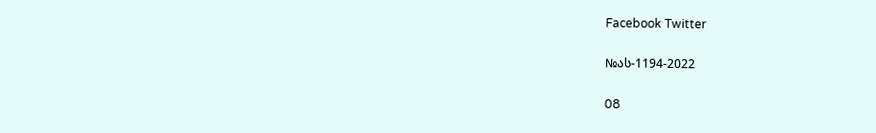Facebook Twitter

№ას-1194-2022

08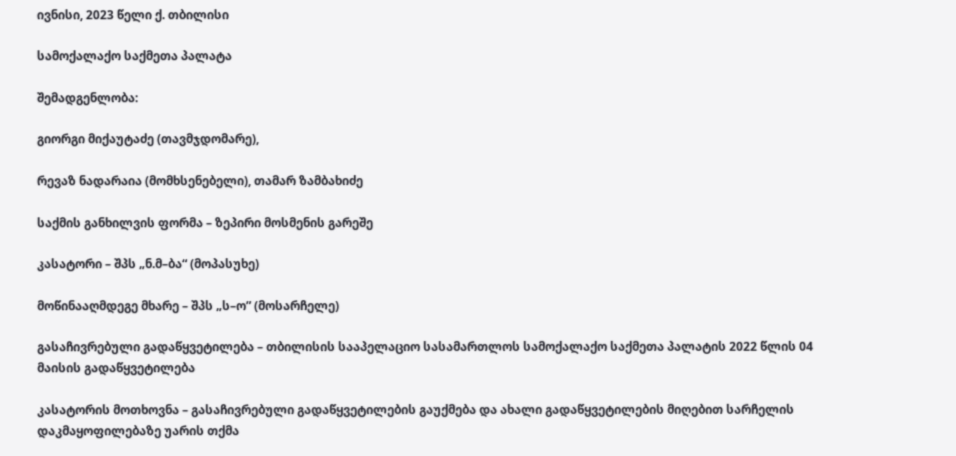ივნისი, 2023 წელი ქ. თბილისი

სამოქალაქო საქმეთა პალატა

შემადგენლობა:

გიორგი მიქაუტაძე (თავმჯდომარე),

რევაზ ნადარაია (მომხსენებელი), თამარ ზამბახიძე

საქმის განხილვის ფორმა – ზეპირი მოსმენის გარეშე

კასატორი – შპს „ნ.მ–ბა“ (მოპასუხე)

მოწინააღმდეგე მხარე – შპს „ს–ო” (მოსარჩელე)

გასაჩივრებული გადაწყვეტილება – თბილისის სააპელაციო სასამართლოს სამოქალაქო საქმეთა პალატის 2022 წლის 04 მაისის გადაწყვეტილება

კასატორის მოთხოვნა – გასაჩივრებული გადაწყვეტილების გაუქმება და ახალი გადაწყვეტილების მიღებით სარჩელის დაკმაყოფილებაზე უარის თქმა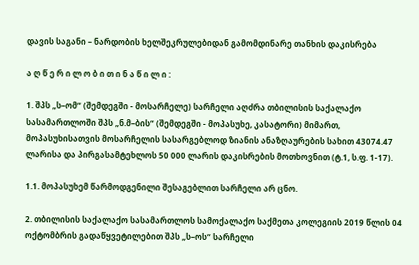დავის საგანი – ნარდობის ხელშეკრულებიდან გამომდინარე თანხის დაკისრება

ა ღ წ ე რ ი ლ ო ბ ი თ ი ნ ა წ ი ლ ი :

1. შპს „ს–ომ“ (შემდეგში - მოსარჩელე) სარჩელი აღძრა თბილისის საქალაქო სასამართლოში შპს „ნ.მ–ბის“ (შემდეგში - მოპასუხე, კასატორი) მიმართ, მოპასუხისათვის მოსარჩელის სასარგებლოდ ზიანის ანაზღაურების სახით 43074.47 ლარისა და პირგასამტეხლოს 50 000 ლარის დაკისრების მოთხოვნით (ტ.1, ს.ფ. 1-17).

1.1. მოპასუხემ წარმოდგენილი შესაგებლით სარჩელი არ ცნო.

2. თბილისის საქალაქო სასამართლოს სამოქალაქო საქმეთა კოლეგიის 2019 წლის 04 ოქტომბრის გადაწყვეტილებით შპს „ს–ოს“ სარჩელი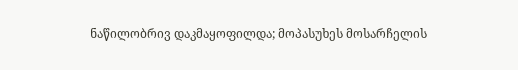ნაწილობრივ დაკმაყოფილდა; მოპასუხეს მოსარჩელის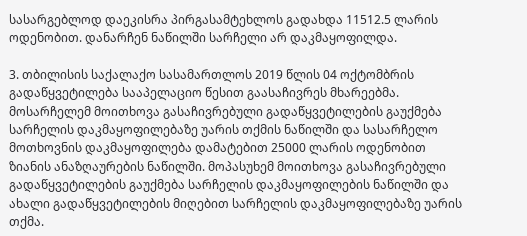სასარგებლოდ დაეკისრა პირგასამტეხლოს გადახდა 11512.5 ლარის ოდენობით. დანარჩენ ნაწილში სარჩელი არ დაკმაყოფილდა.

3. თბილისის საქალაქო სასამართლოს 2019 წლის 04 ოქტომბრის გადაწყვეტილება სააპელაციო წესით გაასაჩივრეს მხარეებმა. მოსარჩელემ მოითხოვა გასაჩივრებული გადაწყვეტილების გაუქმება სარჩელის დაკმაყოფილებაზე უარის თქმის ნაწილში და სასარჩელო მოთხოვნის დაკმაყოფილება დამატებით 25000 ლარის ოდენობით ზიანის ანაზღაურების ნაწილში. მოპასუხემ მოითხოვა გასაჩივრებული გადაწყვეტილების გაუქმება სარჩელის დაკმაყოფილების ნაწილში და ახალი გადაწყვეტილების მიღებით სარჩელის დაკმაყოფილებაზე უარის თქმა.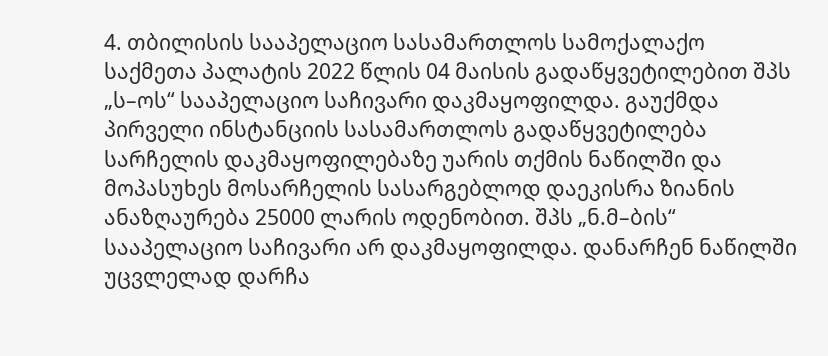4. თბილისის სააპელაციო სასამართლოს სამოქალაქო საქმეთა პალატის 2022 წლის 04 მაისის გადაწყვეტილებით შპს „ს–ოს“ სააპელაციო საჩივარი დაკმაყოფილდა. გაუქმდა პირველი ინსტანციის სასამართლოს გადაწყვეტილება სარჩელის დაკმაყოფილებაზე უარის თქმის ნაწილში და მოპასუხეს მოსარჩელის სასარგებლოდ დაეკისრა ზიანის ანაზღაურება 25000 ლარის ოდენობით. შპს „ნ.მ–ბის“ სააპელაციო საჩივარი არ დაკმაყოფილდა. დანარჩენ ნაწილში უცვლელად დარჩა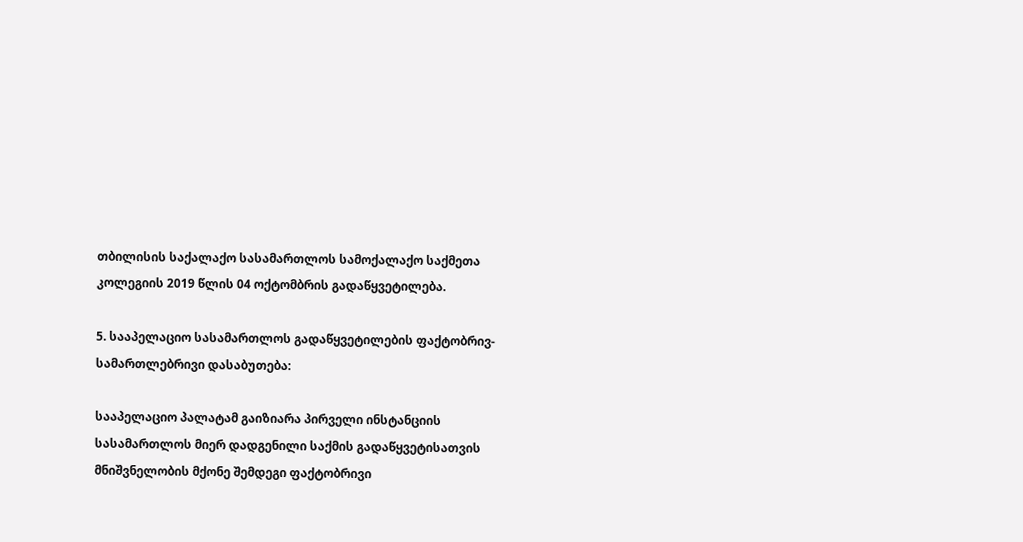თბილისის საქალაქო სასამართლოს სამოქალაქო საქმეთა კოლეგიის 2019 წლის 04 ოქტომბრის გადაწყვეტილება.

5. სააპელაციო სასამართლოს გადაწყვეტილების ფაქტობრივ-სამართლებრივი დასაბუთება:

სააპელაციო პალატამ გაიზიარა პირველი ინსტანციის სასამართლოს მიერ დადგენილი საქმის გადაწყვეტისათვის მნიშვნელობის მქონე შემდეგი ფაქტობრივი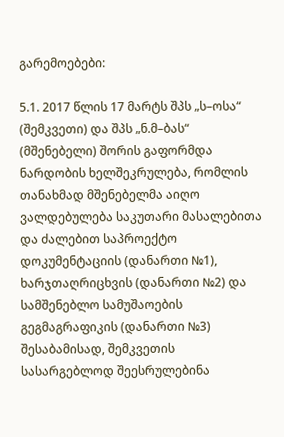გარემოებები:

5.1. 2017 წლის 17 მარტს შპს „ს–ოსა“ (შემკვეთი) და შპს „ნ.მ–ბას“ (მშენებელი) შორის გაფორმდა ნარდობის ხელშეკრულება, რომლის თანახმად მშენებელმა აიღო ვალდებულება საკუთარი მასალებითა და ძალებით საპროექტო დოკუმენტაციის (დანართი №1), ხარჯთაღრიცხვის (დანართი №2) და სამშენებლო სამუშაოების გეგმაგრაფიკის (დანართი №3) შესაბამისად, შემკვეთის სასარგებლოდ შეესრულებინა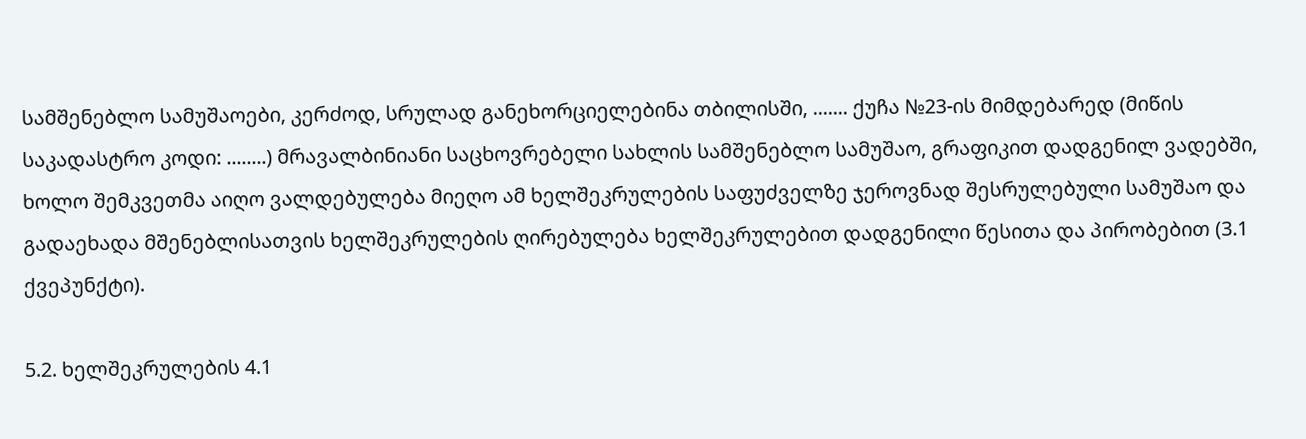სამშენებლო სამუშაოები, კერძოდ, სრულად განეხორციელებინა თბილისში, ....... ქუჩა №23-ის მიმდებარედ (მიწის საკადასტრო კოდი: ........) მრავალბინიანი საცხოვრებელი სახლის სამშენებლო სამუშაო, გრაფიკით დადგენილ ვადებში, ხოლო შემკვეთმა აიღო ვალდებულება მიეღო ამ ხელშეკრულების საფუძველზე ჯეროვნად შესრულებული სამუშაო და გადაეხადა მშენებლისათვის ხელშეკრულების ღირებულება ხელშეკრულებით დადგენილი წესითა და პირობებით (3.1 ქვეპუნქტი).

5.2. ხელშეკრულების 4.1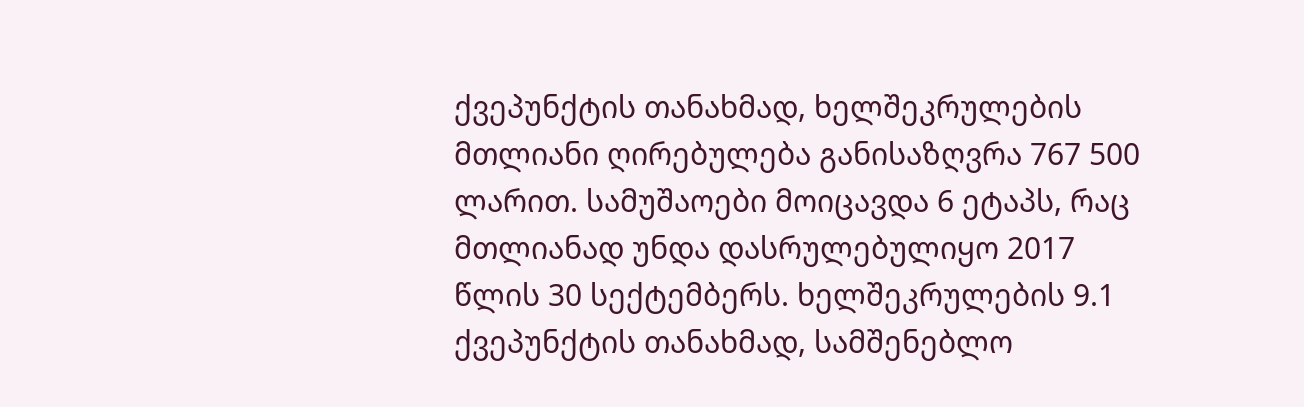ქვეპუნქტის თანახმად, ხელშეკრულების მთლიანი ღირებულება განისაზღვრა 767 500 ლარით. სამუშაოები მოიცავდა 6 ეტაპს, რაც მთლიანად უნდა დასრულებულიყო 2017 წლის 30 სექტემბერს. ხელშეკრულების 9.1 ქვეპუნქტის თანახმად, სამშენებლო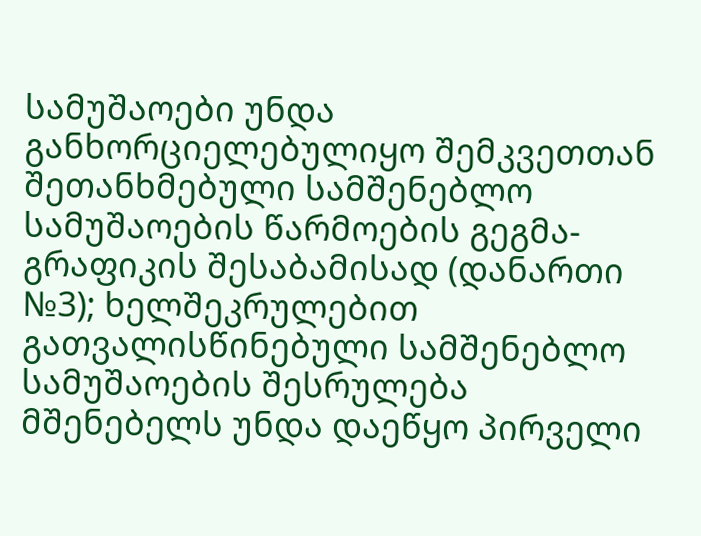სამუშაოები უნდა განხორციელებულიყო შემკვეთთან შეთანხმებული სამშენებლო სამუშაოების წარმოების გეგმა-გრაფიკის შესაბამისად (დანართი №3); ხელშეკრულებით გათვალისწინებული სამშენებლო სამუშაოების შესრულება მშენებელს უნდა დაეწყო პირველი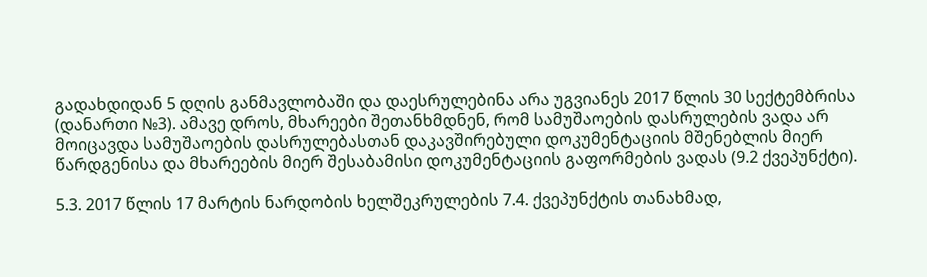გადახდიდან 5 დღის განმავლობაში და დაესრულებინა არა უგვიანეს 2017 წლის 30 სექტემბრისა (დანართი №3). ამავე დროს, მხარეები შეთანხმდნენ, რომ სამუშაოების დასრულების ვადა არ მოიცავდა სამუშაოების დასრულებასთან დაკავშირებული დოკუმენტაციის მშენებლის მიერ წარდგენისა და მხარეების მიერ შესაბამისი დოკუმენტაციის გაფორმების ვადას (9.2 ქვეპუნქტი).

5.3. 2017 წლის 17 მარტის ნარდობის ხელშეკრულების 7.4. ქვეპუნქტის თანახმად,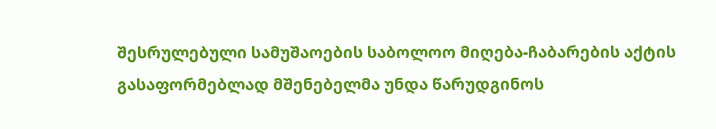შესრულებული სამუშაოების საბოლოო მიღება-ჩაბარების აქტის გასაფორმებლად მშენებელმა უნდა წარუდგინოს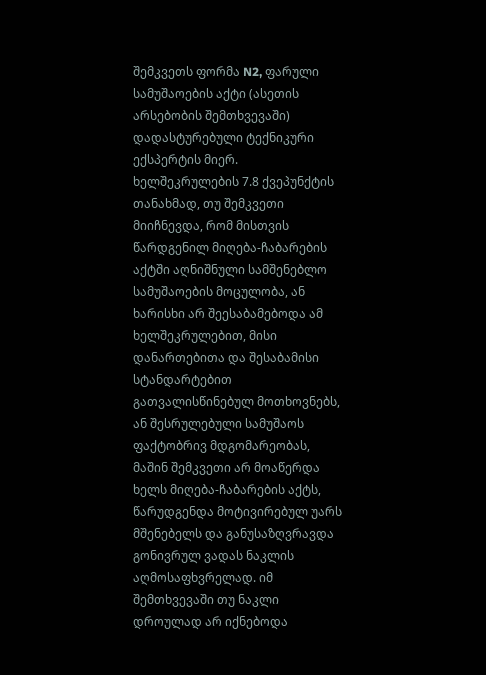შემკვეთს ფორმა N2, ფარული სამუშაოების აქტი (ასეთის არსებობის შემთხვევაში) დადასტურებული ტექნიკური ექსპერტის მიერ. ხელშეკრულების 7.8 ქვეპუნქტის თანახმად, თუ შემკვეთი მიიჩნევდა, რომ მისთვის წარდგენილ მიღება-ჩაბარების აქტში აღნიშნული სამშენებლო სამუშაოების მოცულობა, ან ხარისხი არ შეესაბამებოდა ამ ხელშეკრულებით, მისი დანართებითა და შესაბამისი სტანდარტებით გათვალისწინებულ მოთხოვნებს, ან შესრულებული სამუშაოს ფაქტობრივ მდგომარეობას, მაშინ შემკვეთი არ მოაწერდა ხელს მიღება-ჩაბარების აქტს, წარუდგენდა მოტივირებულ უარს მშენებელს და განუსაზღვრავდა გონივრულ ვადას ნაკლის აღმოსაფხვრელად. იმ შემთხვევაში თუ ნაკლი დროულად არ იქნებოდა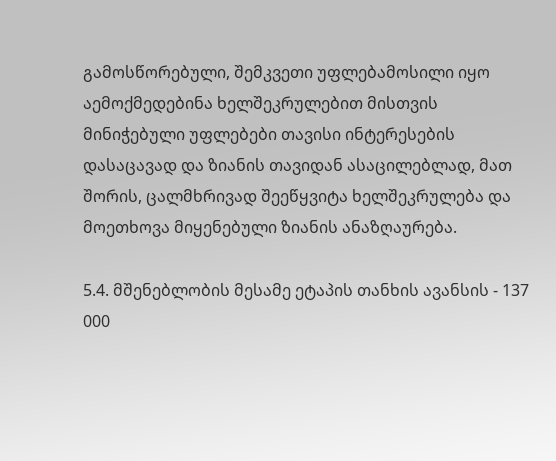გამოსწორებული, შემკვეთი უფლებამოსილი იყო აემოქმედებინა ხელშეკრულებით მისთვის მინიჭებული უფლებები თავისი ინტერესების დასაცავად და ზიანის თავიდან ასაცილებლად, მათ შორის, ცალმხრივად შეეწყვიტა ხელშეკრულება და მოეთხოვა მიყენებული ზიანის ანაზღაურება.

5.4. მშენებლობის მესამე ეტაპის თანხის ავანსის - 137 000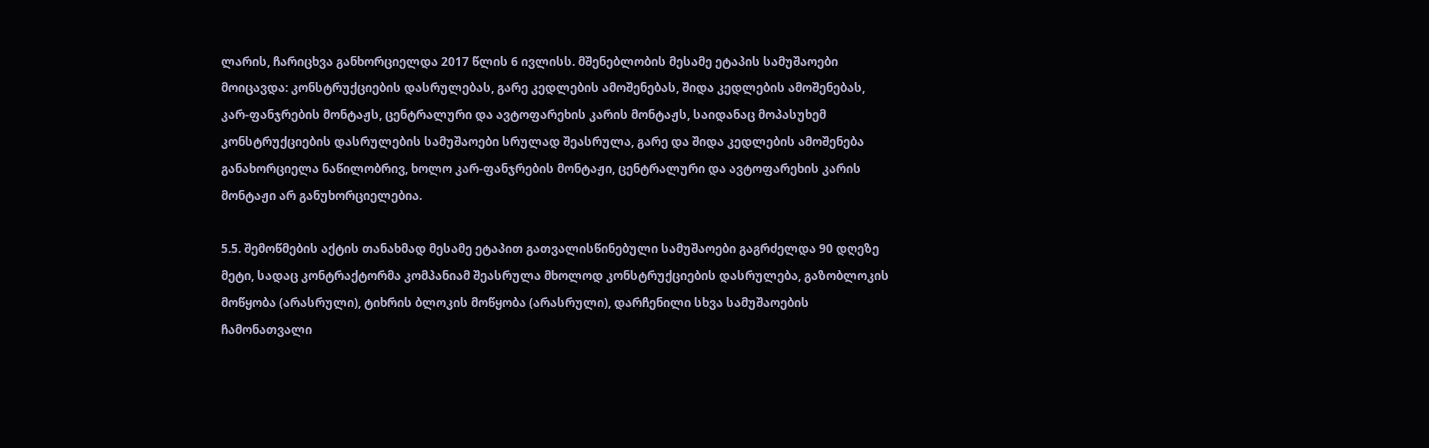ლარის, ჩარიცხვა განხორციელდა 2017 წლის 6 ივლისს. მშენებლობის მესამე ეტაპის სამუშაოები მოიცავდა: კონსტრუქციების დასრულებას, გარე კედლების ამოშენებას, შიდა კედლების ამოშენებას, კარ-ფანჯრების მონტაჟს, ცენტრალური და ავტოფარეხის კარის მონტაჟს, საიდანაც მოპასუხემ კონსტრუქციების დასრულების სამუშაოები სრულად შეასრულა, გარე და შიდა კედლების ამოშენება განახორციელა ნაწილობრივ, ხოლო კარ-ფანჯრების მონტაჟი, ცენტრალური და ავტოფარეხის კარის მონტაჟი არ განუხორციელებია.

5.5. შემოწმების აქტის თანახმად მესამე ეტაპით გათვალისწინებული სამუშაოები გაგრძელდა 90 დღეზე მეტი, სადაც კონტრაქტორმა კომპანიამ შეასრულა მხოლოდ კონსტრუქციების დასრულება, გაზობლოკის მოწყობა (არასრული), ტიხრის ბლოკის მოწყობა (არასრული), დარჩენილი სხვა სამუშაოების ჩამონათვალი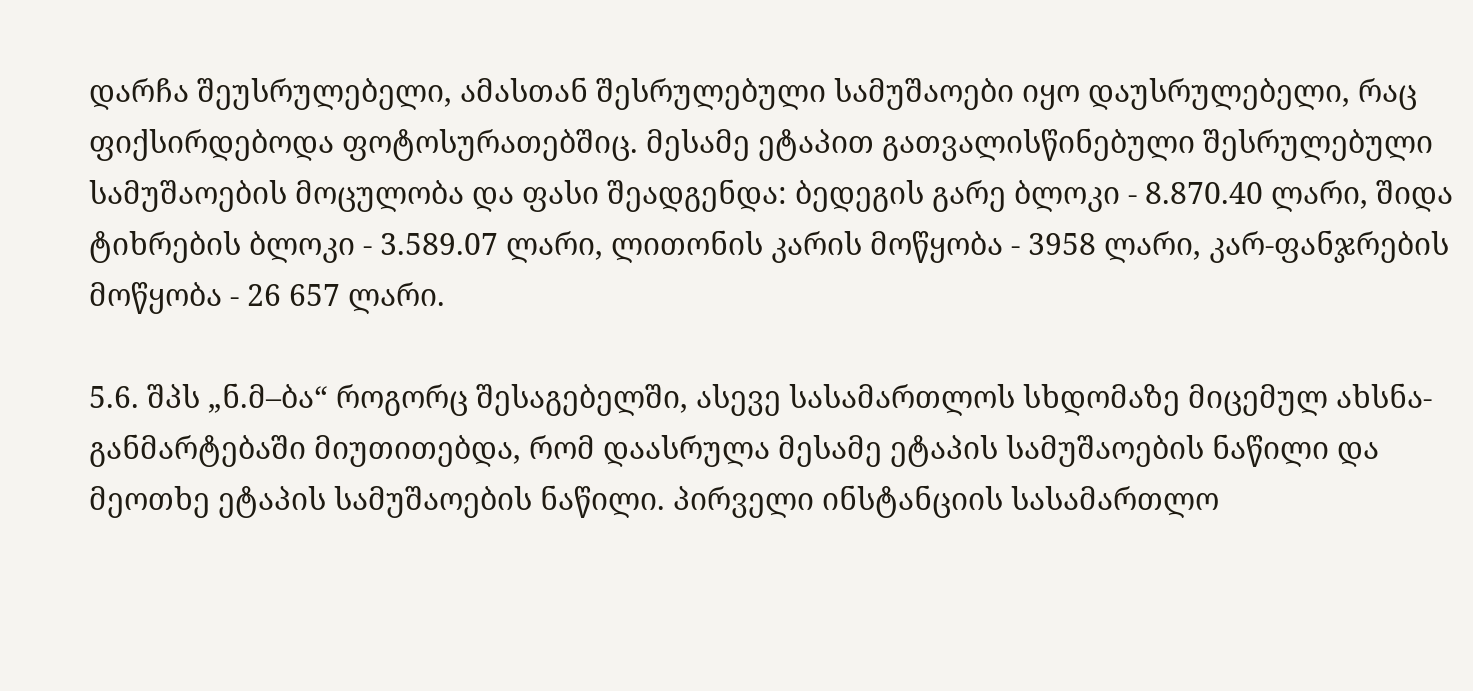დარჩა შეუსრულებელი, ამასთან შესრულებული სამუშაოები იყო დაუსრულებელი, რაც ფიქსირდებოდა ფოტოსურათებშიც. მესამე ეტაპით გათვალისწინებული შესრულებული სამუშაოების მოცულობა და ფასი შეადგენდა: ბედეგის გარე ბლოკი - 8.870.40 ლარი, შიდა ტიხრების ბლოკი - 3.589.07 ლარი, ლითონის კარის მოწყობა - 3958 ლარი, კარ-ფანჯრების მოწყობა - 26 657 ლარი.

5.6. შპს „ნ.მ–ბა“ როგორც შესაგებელში, ასევე სასამართლოს სხდომაზე მიცემულ ახსნა-განმარტებაში მიუთითებდა, რომ დაასრულა მესამე ეტაპის სამუშაოების ნაწილი და მეოთხე ეტაპის სამუშაოების ნაწილი. პირველი ინსტანციის სასამართლო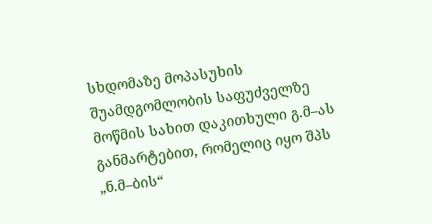სხდომაზე მოპასუხის შუამდგომლობის საფუძველზე მოწმის სახით დაკითხული გ.მ–ას განმარტებით, რომელიც იყო შპს „ნ.მ–ბის“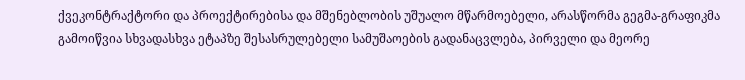ქვეკონტრაქტორი და პროექტირებისა და მშენებლობის უშუალო მწარმოებელი, არასწორმა გეგმა-გრაფიკმა გამოიწვია სხვადასხვა ეტაპზე შესასრულებელი სამუშაოების გადანაცვლება, პირველი და მეორე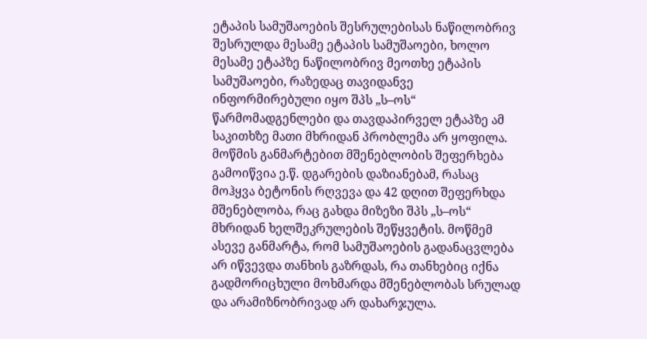ეტაპის სამუშაოების შესრულებისას ნაწილობრივ შესრულდა მესამე ეტაპის სამუშაოები, ხოლო მესამე ეტაპზე ნაწილობრივ მეოთხე ეტაპის სამუშაოები, რაზედაც თავიდანვე ინფორმირებული იყო შპს „ს–ოს“ წარმომადგენლები და თავდაპირველ ეტაპზე ამ საკითხზე მათი მხრიდან პრობლემა არ ყოფილა. მოწმის განმარტებით მშენებლობის შეფერხება გამოიწვია ე.წ. დგარების დაზიანებამ, რასაც მოჰყვა ბეტონის რღვევა და 42 დღით შეფერხდა მშენებლობა, რაც გახდა მიზეზი შპს „ს–ოს“ მხრიდან ხელშეკრულების შეწყვეტის. მოწმემ ასევე განმარტა, რომ სამუშაოების გადანაცვლება არ იწვევდა თანხის გაზრდას, რა თანხებიც იქნა გადმორიცხული მოხმარდა მშენებლობას სრულად და არამიზნობრივად არ დახარჯულა.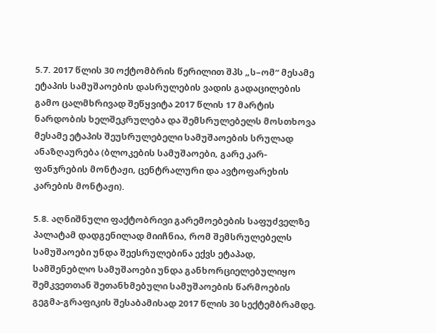5.7. 2017 წლის 30 ოქტომბრის წერილით შპს „ს–ომ“ მესამე ეტაპის სამუშაოების დასრულების ვადის გადაცილების გამო ცალმხრივად შეწყვიტა 2017 წლის 17 მარტის ნარდობის ხელშეკრულება და შემსრულებელს მოსთხოვა მესამე ეტაპის შეუსრულებელი სამუშაოების სრულად ანაზღაურება (ბლოკების სამუშაოები, გარე კარ-ფანჯრების მონტაჟი, ცენტრალური და ავტოფარეხის კარების მონტაჟი).

5.8. აღნიშნული ფაქტობრივი გარემოებების საფუძველზე პალატამ დადგენილად მიიჩნია, რომ შემსრულებელს სამუშაოები უნდა შეესრულებინა ექვს ეტაპად, სამშენებლო სამუშაოები უნდა განხორციელებულიყო შემკვეთთან შეთანხმებული სამუშაოების წარმოების გეგმა-გრაფიკის შესაბამისად 2017 წლის 30 სექტემბრამდე.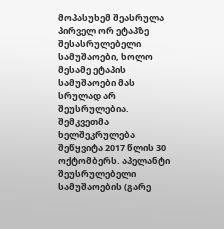მოპასუხემ შეასრულა პირველ ორ ეტაპზე შესასრულებელი სამუშაოები, ხოლო მესამე ეტაპის სამუშაოები მას სრულად არ შეუსრულებია. შემკვეთმა ხელშეკრულება შეწყვიტა 2017 წლის 30 ოქტომბერს. აპელანტი შეუსრულებელი სამუშაოების (გარე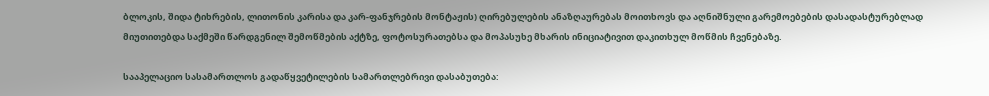ბლოკის, შიდა ტიხრების, ლითონის კარისა და კარ-ფანჯრების მონტაჟის) ღირებულების ანაზღაურებას მოითხოვს და აღნიშნული გარემოებების დასადასტურებლად მიუთითებდა საქმეში წარდგენილ შემოწმების აქტზე, ფოტოსურათებსა და მოპასუხე მხარის ინიციატივით დაკითხულ მოწმის ჩვენებაზე.

სააპელაციო სასამართლოს გადაწყვეტილების სამართლებრივი დასაბუთება: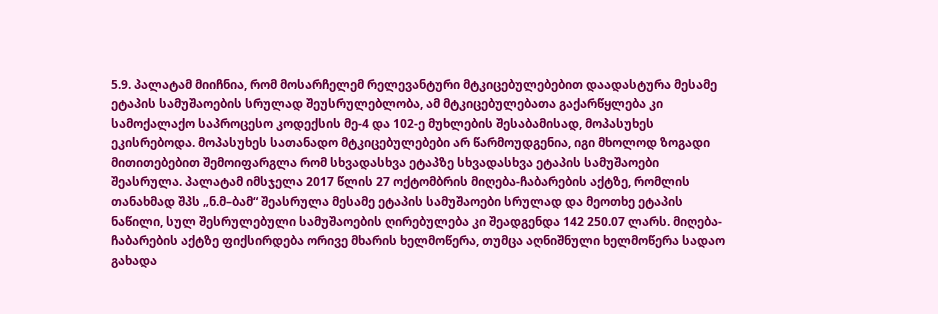5.9. პალატამ მიიჩნია, რომ მოსარჩელემ რელევანტური მტკიცებულებებით დაადასტურა მესამე ეტაპის სამუშაოების სრულად შეუსრულებლობა, ამ მტკიცებულებათა გაქარწყლება კი სამოქალაქო საპროცესო კოდექსის მე-4 და 102-ე მუხლების შესაბამისად, მოპასუხეს ეკისრებოდა. მოპასუხეს სათანადო მტკიცებულებები არ წარმოუდგენია, იგი მხოლოდ ზოგადი მითითებებით შემოიფარგლა რომ სხვადასხვა ეტაპზე სხვადასხვა ეტაპის სამუშაოები შეასრულა. პალატამ იმსჯელა 2017 წლის 27 ოქტომბრის მიღება-ჩაბარების აქტზე, რომლის თანახმად შპს „ნ.მ–ბამ“ შეასრულა მესამე ეტაპის სამუშაოები სრულად და მეოთხე ეტაპის ნაწილი, სულ შესრულებული სამუშაოების ღირებულება კი შეადგენდა 142 250.07 ლარს. მიღება-ჩაბარების აქტზე ფიქსირდება ორივე მხარის ხელმოწერა, თუმცა აღნიშნული ხელმოწერა სადაო გახადა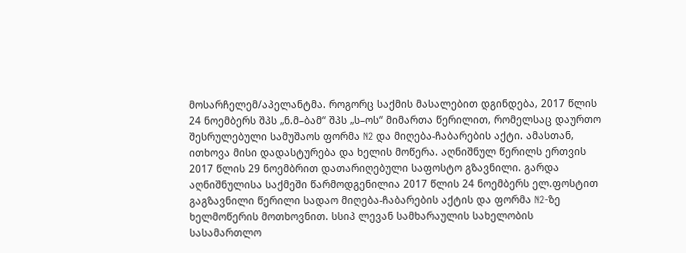მოსარჩელემ/აპელანტმა. როგორც საქმის მასალებით დგინდება, 2017 წლის 24 ნოემბერს შპს „ნ.მ–ბამ“ შპს „ს–ოს“ მიმართა წერილით, რომელსაც დაურთო შესრულებული სამუშაოს ფორმა N2 და მიღება-ჩაბარების აქტი. ამასთან, ითხოვა მისი დადასტურება და ხელის მოწერა. აღნიშნულ წერილს ერთვის 2017 წლის 29 ნოემბრით დათარიღებული საფოსტო გზავნილი. გარდა აღნიშნულისა საქმეში წარმოდგენილია 2017 წლის 24 ნოემბერს ელ.ფოსტით გაგზავნილი წერილი სადაო მიღება-ჩაბარების აქტის და ფორმა N2-ზე ხელმოწერის მოთხოვნით. სსიპ ლევან სამხარაულის სახელობის სასამართლო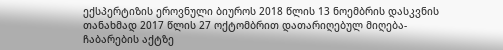ექსპერტიზის ეროვნული ბიუროს 2018 წლის 13 ნოემბრის დასკვნის თანახმად 2017 წლის 27 ოქტომბრით დათარიღებულ მიღება-ჩაბარების აქტზე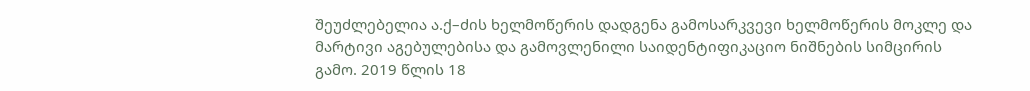შეუძლებელია ა.ქ–ძის ხელმოწერის დადგენა გამოსარკვევი ხელმოწერის მოკლე და მარტივი აგებულებისა და გამოვლენილი საიდენტიფიკაციო ნიშნების სიმცირის გამო. 2019 წლის 18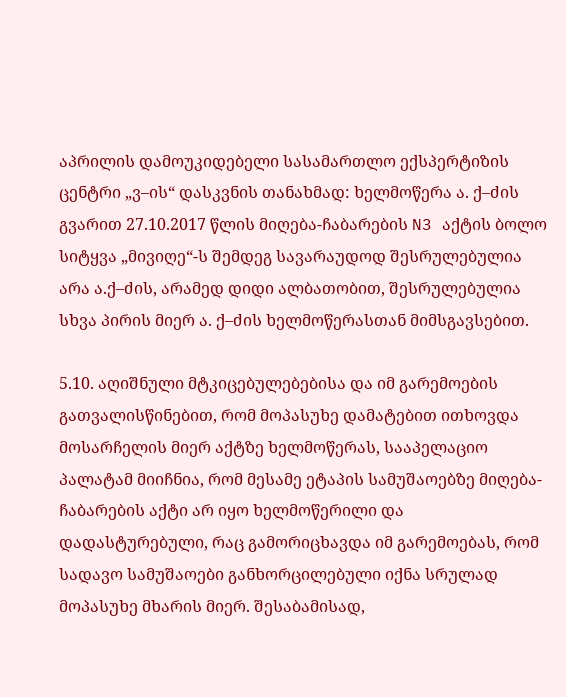აპრილის დამოუკიდებელი სასამართლო ექსპერტიზის ცენტრი „ვ–ის“ დასკვნის თანახმად: ხელმოწერა ა. ქ–ძის გვარით 27.10.2017 წლის მიღება-ჩაბარების N3 აქტის ბოლო სიტყვა „მივიღე“-ს შემდეგ სავარაუდოდ შესრულებულია არა ა.ქ–ძის, არამედ დიდი ალბათობით, შესრულებულია სხვა პირის მიერ ა. ქ–ძის ხელმოწერასთან მიმსგავსებით.

5.10. აღიშნული მტკიცებულებებისა და იმ გარემოების გათვალისწინებით, რომ მოპასუხე დამატებით ითხოვდა მოსარჩელის მიერ აქტზე ხელმოწერას, სააპელაციო პალატამ მიიჩნია, რომ მესამე ეტაპის სამუშაოებზე მიღება-ჩაბარების აქტი არ იყო ხელმოწერილი და დადასტურებული, რაც გამორიცხავდა იმ გარემოებას, რომ სადავო სამუშაოები განხორცილებული იქნა სრულად მოპასუხე მხარის მიერ. შესაბამისად,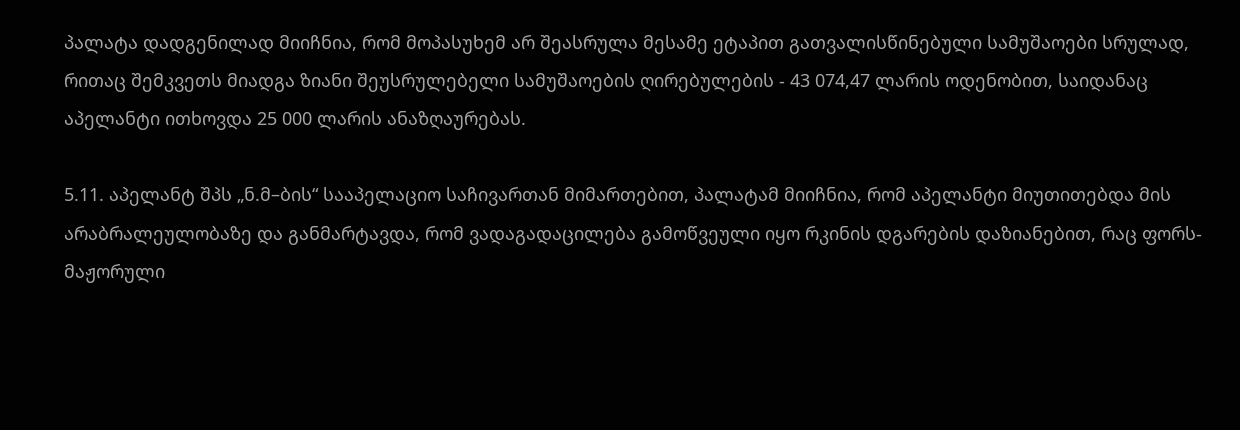პალატა დადგენილად მიიჩნია, რომ მოპასუხემ არ შეასრულა მესამე ეტაპით გათვალისწინებული სამუშაოები სრულად, რითაც შემკვეთს მიადგა ზიანი შეუსრულებელი სამუშაოების ღირებულების - 43 074,47 ლარის ოდენობით, საიდანაც აპელანტი ითხოვდა 25 000 ლარის ანაზღაურებას.

5.11. აპელანტ შპს „ნ.მ–ბის“ სააპელაციო საჩივართან მიმართებით, პალატამ მიიჩნია, რომ აპელანტი მიუთითებდა მის არაბრალეულობაზე და განმარტავდა, რომ ვადაგადაცილება გამოწვეული იყო რკინის დგარების დაზიანებით, რაც ფორს-მაჟორული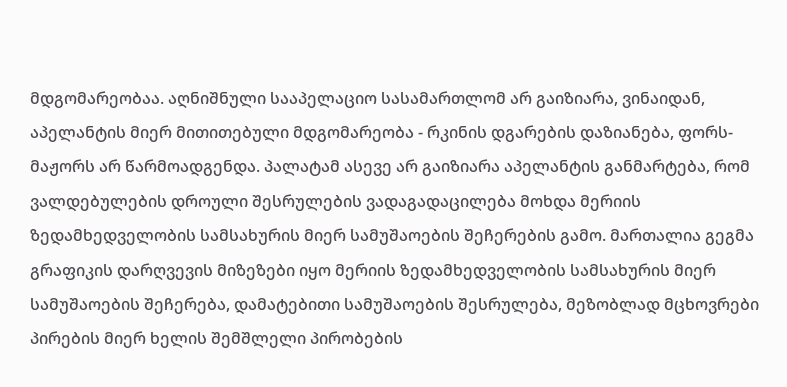მდგომარეობაა. აღნიშნული სააპელაციო სასამართლომ არ გაიზიარა, ვინაიდან, აპელანტის მიერ მითითებული მდგომარეობა - რკინის დგარების დაზიანება, ფორს-მაჟორს არ წარმოადგენდა. პალატამ ასევე არ გაიზიარა აპელანტის განმარტება, რომ ვალდებულების დროული შესრულების ვადაგადაცილება მოხდა მერიის ზედამხედველობის სამსახურის მიერ სამუშაოების შეჩერების გამო. მართალია გეგმა გრაფიკის დარღვევის მიზეზები იყო მერიის ზედამხედველობის სამსახურის მიერ სამუშაოების შეჩერება, დამატებითი სამუშაოების შესრულება, მეზობლად მცხოვრები პირების მიერ ხელის შემშლელი პირობების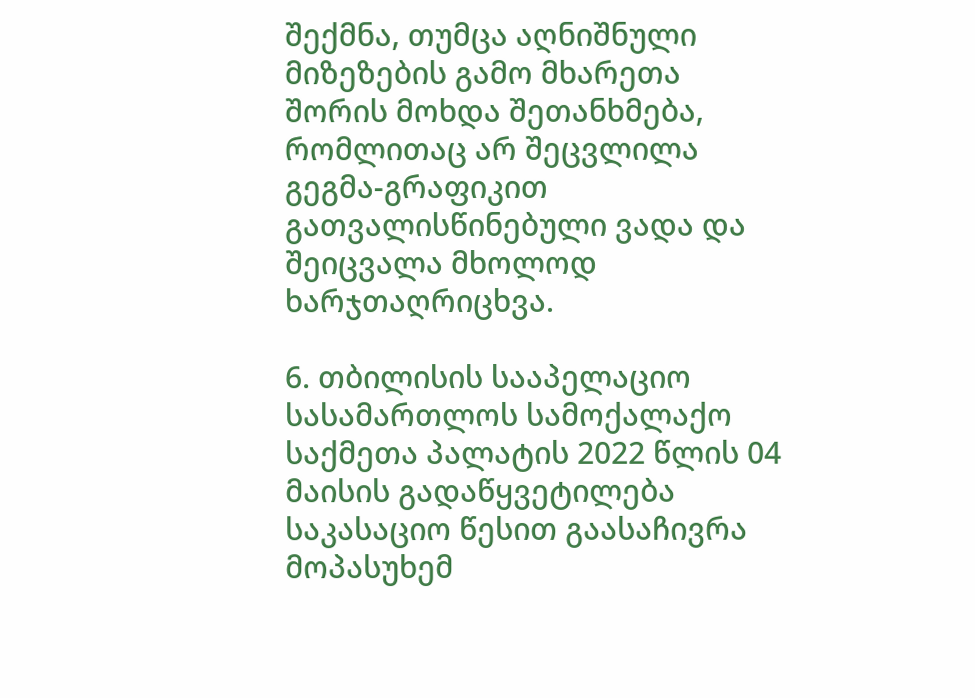შექმნა, თუმცა აღნიშნული მიზეზების გამო მხარეთა შორის მოხდა შეთანხმება, რომლითაც არ შეცვლილა გეგმა-გრაფიკით გათვალისწინებული ვადა და შეიცვალა მხოლოდ ხარჯთაღრიცხვა.

6. თბილისის სააპელაციო სასამართლოს სამოქალაქო საქმეთა პალატის 2022 წლის 04 მაისის გადაწყვეტილება საკასაციო წესით გაასაჩივრა მოპასუხემ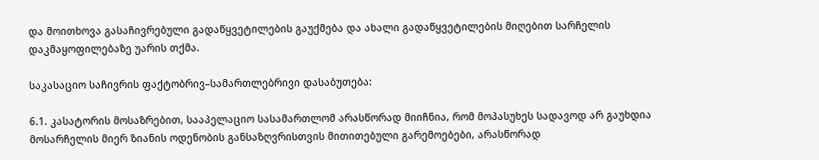და მოითხოვა გასაჩივრებული გადაწყვეტილების გაუქმება და ახალი გადაწყვეტილების მიღებით სარჩელის დაკმაყოფილებაზე უარის თქმა.

საკასაციო საჩივრის ფაქტობრივ–სამართლებრივი დასაბუთება:

6.1. კასატორის მოსაზრებით, სააპელაციო სასამართლომ არასწორად მიიჩნია, რომ მოპასუხეს სადავოდ არ გაუხდია მოსარჩელის მიერ ზიანის ოდენობის განსაზღვრისთვის მითითებული გარემოებები, არასწორად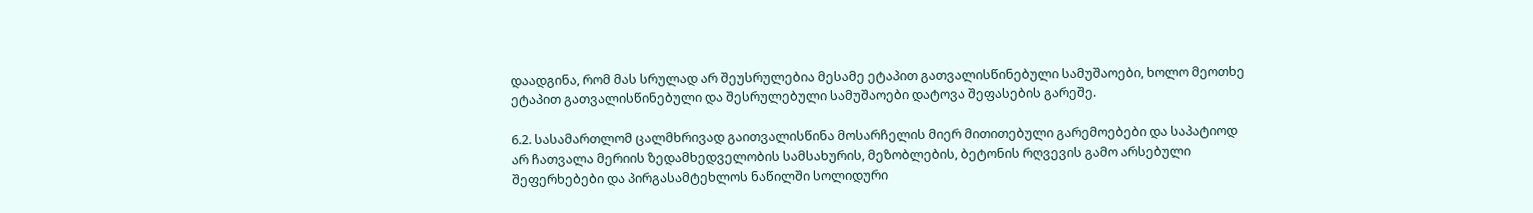დაადგინა, რომ მას სრულად არ შეუსრულებია მესამე ეტაპით გათვალისწინებული სამუშაოები, ხოლო მეოთხე ეტაპით გათვალისწინებული და შესრულებული სამუშაოები დატოვა შეფასების გარეშე.

6.2. სასამართლომ ცალმხრივად გაითვალისწინა მოსარჩელის მიერ მითითებული გარემოებები და საპატიოდ არ ჩათვალა მერიის ზედამხედველობის სამსახურის, მეზობლების, ბეტონის რღვევის გამო არსებული შეფერხებები და პირგასამტეხლოს ნაწილში სოლიდური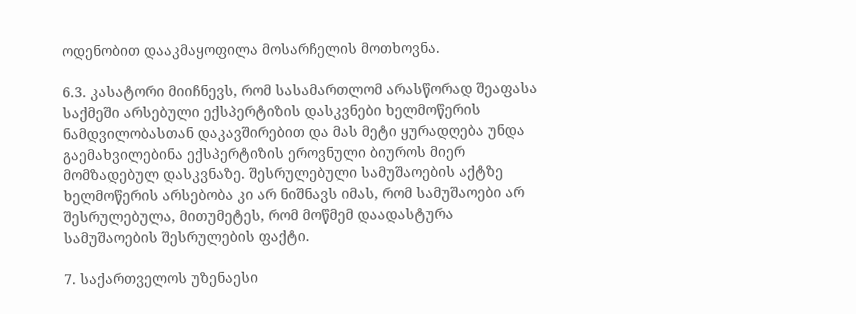ოდენობით დააკმაყოფილა მოსარჩელის მოთხოვნა.

6.3. კასატორი მიიჩნევს, რომ სასამართლომ არასწორად შეაფასა საქმეში არსებული ექსპერტიზის დასკვნები ხელმოწერის ნამდვილობასთან დაკავშირებით და მას მეტი ყურადღება უნდა გაემახვილებინა ექსპერტიზის ეროვნული ბიუროს მიერ მომზადებულ დასკვნაზე. შესრულებული სამუშაოების აქტზე ხელმოწერის არსებობა კი არ ნიშნავს იმას, რომ სამუშაოები არ შესრულებულა, მითუმეტეს, რომ მოწმემ დაადასტურა სამუშაოების შესრულების ფაქტი.

7. საქართველოს უზენაესი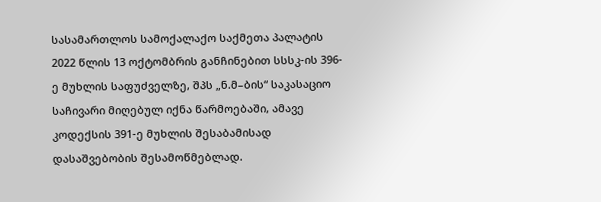სასამართლოს სამოქალაქო საქმეთა პალატის 2022 წლის 13 ოქტომბრის განჩინებით სსსკ-ის 396-ე მუხლის საფუძველზე, შპს „ნ.მ–ბის“ საკასაციო საჩივარი მიღებულ იქნა წარმოებაში, ამავე კოდექსის 391-ე მუხლის შესაბამისად დასაშვებობის შესამოწმებლად.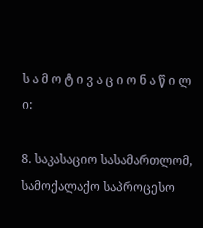ს ა მ ო ტ ი ვ ა ც ი ო ნ ა წ ი ლ ი:

8. საკასაციო სასამართლომ, სამოქალაქო საპროცესო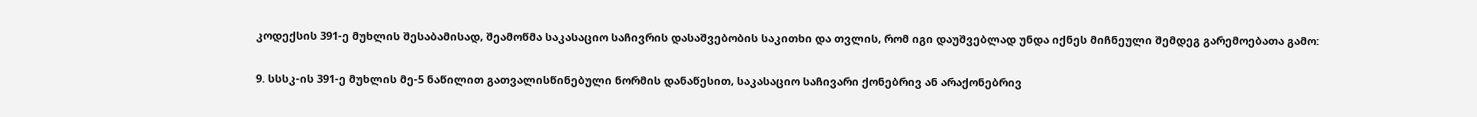კოდექსის 391-ე მუხლის შესაბამისად, შეამოწმა საკასაციო საჩივრის დასაშვებობის საკითხი და თვლის, რომ იგი დაუშვებლად უნდა იქნეს მიჩნეული შემდეგ გარემოებათა გამო:

9. სსსკ-ის 391-ე მუხლის მე-5 ნაწილით გათვალისწინებული ნორმის დანაწესით, საკასაციო საჩივარი ქონებრივ ან არაქონებრივ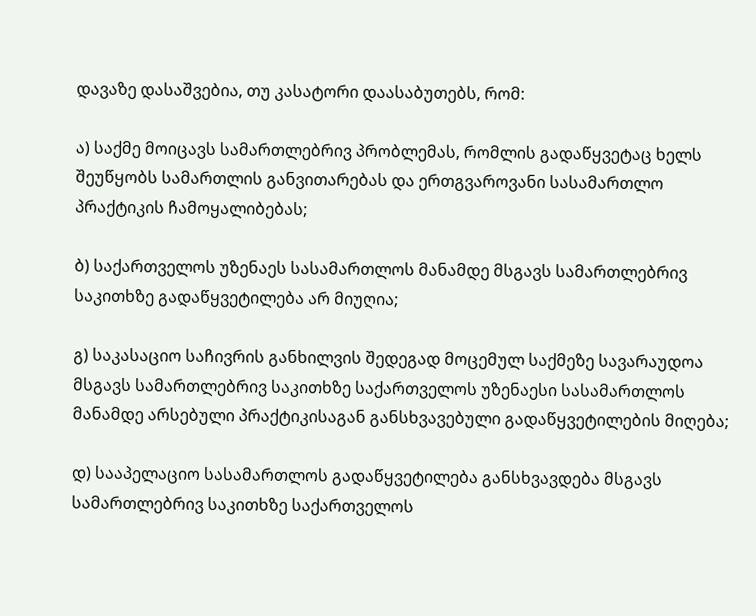დავაზე დასაშვებია, თუ კასატორი დაასაბუთებს, რომ:

ა) საქმე მოიცავს სამართლებრივ პრობლემას, რომლის გადაწყვეტაც ხელს შეუწყობს სამართლის განვითარებას და ერთგვაროვანი სასამართლო პრაქტიკის ჩამოყალიბებას;

ბ) საქართველოს უზენაეს სასამართლოს მანამდე მსგავს სამართლებრივ საკითხზე გადაწყვეტილება არ მიუღია;

გ) საკასაციო საჩივრის განხილვის შედეგად მოცემულ საქმეზე სავარაუდოა მსგავს სამართლებრივ საკითხზე საქართველოს უზენაესი სასამართლოს მანამდე არსებული პრაქტიკისაგან განსხვავებული გადაწყვეტილების მიღება;

დ) სააპელაციო სასამართლოს გადაწყვეტილება განსხვავდება მსგავს სამართლებრივ საკითხზე საქართველოს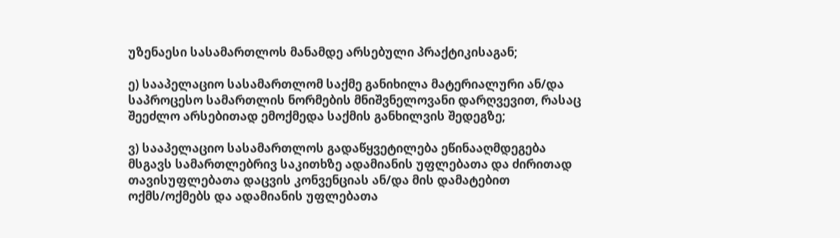უზენაესი სასამართლოს მანამდე არსებული პრაქტიკისაგან;

ე) სააპელაციო სასამართლომ საქმე განიხილა მატერიალური ან/და საპროცესო სამართლის ნორმების მნიშვნელოვანი დარღვევით, რასაც შეეძლო არსებითად ემოქმედა საქმის განხილვის შედეგზე;

ვ) სააპელაციო სასამართლოს გადაწყვეტილება ეწინააღმდეგება მსგავს სამართლებრივ საკითხზე ადამიანის უფლებათა და ძირითად თავისუფლებათა დაცვის კონვენციას ან/და მის დამატებით ოქმს/ოქმებს და ადამიანის უფლებათა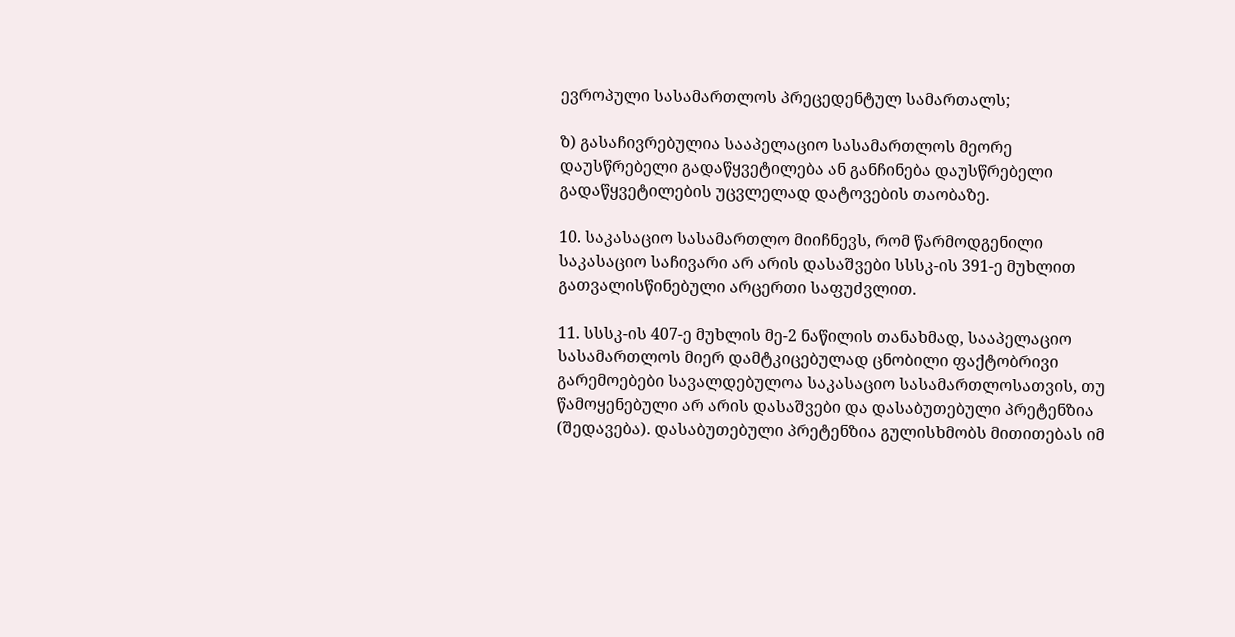ევროპული სასამართლოს პრეცედენტულ სამართალს;

ზ) გასაჩივრებულია სააპელაციო სასამართლოს მეორე დაუსწრებელი გადაწყვეტილება ან განჩინება დაუსწრებელი გადაწყვეტილების უცვლელად დატოვების თაობაზე.

10. საკასაციო სასამართლო მიიჩნევს, რომ წარმოდგენილი საკასაციო საჩივარი არ არის დასაშვები სსსკ-ის 391-ე მუხლით გათვალისწინებული არცერთი საფუძვლით.

11. სსსკ-ის 407-ე მუხლის მე-2 ნაწილის თანახმად, სააპელაციო სასამართლოს მიერ დამტკიცებულად ცნობილი ფაქტობრივი გარემოებები სავალდებულოა საკასაციო სასამართლოსათვის, თუ წამოყენებული არ არის დასაშვები და დასაბუთებული პრეტენზია (შედავება). დასაბუთებული პრეტენზია გულისხმობს მითითებას იმ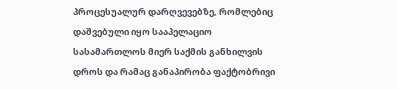პროცესუალურ დარღვევებზე, რომლებიც დაშვებული იყო სააპელაციო სასამართლოს მიერ საქმის განხილვის დროს და რამაც განაპირობა ფაქტობრივი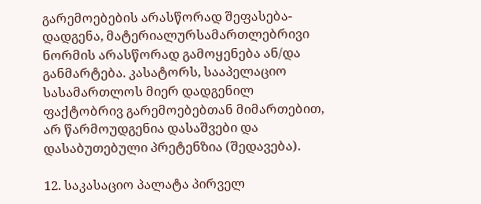გარემოებების არასწორად შეფასება-დადგენა, მატერიალურსამართლებრივი ნორმის არასწორად გამოყენება ან/და განმარტება. კასატორს, სააპელაციო სასამართლოს მიერ დადგენილ ფაქტობრივ გარემოებებთან მიმართებით, არ წარმოუდგენია დასაშვები და დასაბუთებული პრეტენზია (შედავება).

12. საკასაციო პალატა პირველ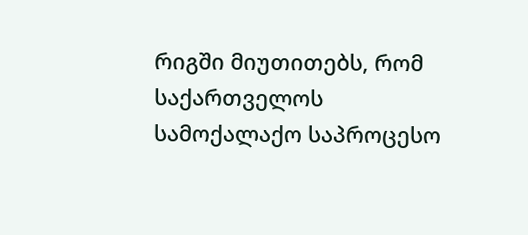რიგში მიუთითებს, რომ საქართველოს სამოქალაქო საპროცესო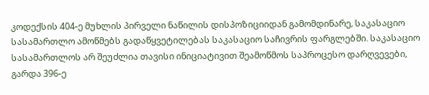კოდექსის 404-ე მუხლის პირველი ნაწილის დისპოზიციიდან გამომდინარე, საკასაციო სასამართლო ამოწმებს გადაწყვეტილებას საკასაციო საჩივრის ფარგლებში. საკასაციო სასამართლოს არ შეუძლია თავისი ინიციატივით შეამოწმოს საპროცესო დარღვევები, გარდა 396-ე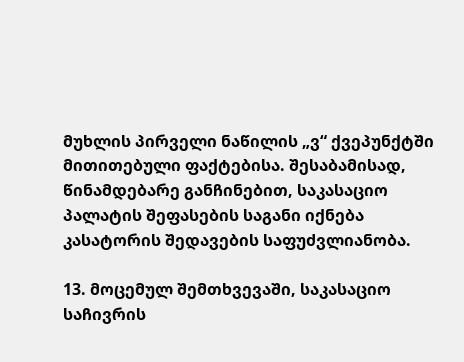მუხლის პირველი ნაწილის „ვ“ ქვეპუნქტში მითითებული ფაქტებისა. შესაბამისად, წინამდებარე განჩინებით, საკასაციო პალატის შეფასების საგანი იქნება კასატორის შედავების საფუძვლიანობა.

13. მოცემულ შემთხვევაში, საკასაციო საჩივრის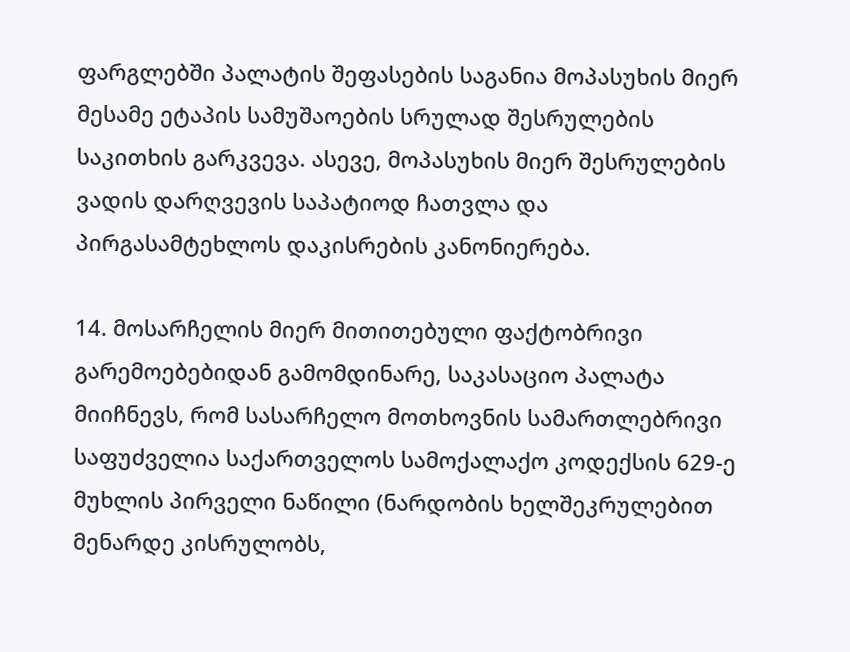ფარგლებში პალატის შეფასების საგანია მოპასუხის მიერ მესამე ეტაპის სამუშაოების სრულად შესრულების საკითხის გარკვევა. ასევე, მოპასუხის მიერ შესრულების ვადის დარღვევის საპატიოდ ჩათვლა და პირგასამტეხლოს დაკისრების კანონიერება.

14. მოსარჩელის მიერ მითითებული ფაქტობრივი გარემოებებიდან გამომდინარე, საკასაციო პალატა მიიჩნევს, რომ სასარჩელო მოთხოვნის სამართლებრივი საფუძველია საქართველოს სამოქალაქო კოდექსის 629-ე მუხლის პირველი ნაწილი (ნარდობის ხელშეკრულებით მენარდე კისრულობს,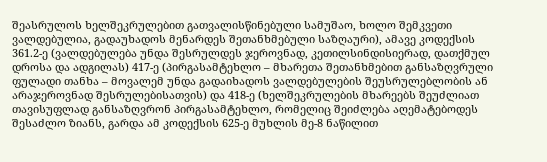შეასრულოს ხელშეკრულებით გათვალისწინებული სამუშაო, ხოლო შემკვეთი ვალდებულია, გადაუხადოს მენარდეს შეთანხმებული საზღაური), ამავე კოდექსის 361.2-ე (ვალდებულება უნდა შესრულდეს ჯეროვნად, კეთილსინდისიერად, დათქმულ დროსა და ადგილას) 417-ე (პირგასამტეხლო – მხარეთა შეთანხმებით განსაზღვრული ფულადი თანხა – მოვალემ უნდა გადაიხადოს ვალდებულების შეუსრულებლობის ან არაჯეროვნად შესრულებისათვის) და 418-ე (ხელშეკრულების მხარეებს შეუძლიათ თავისუფლად განსაზღვრონ პირგასამტეხლო, რომელიც შეიძლება აღემატებოდეს შესაძლო ზიანს, გარდა ამ კოდექსის 625-ე მუხლის მე-8 ნაწილით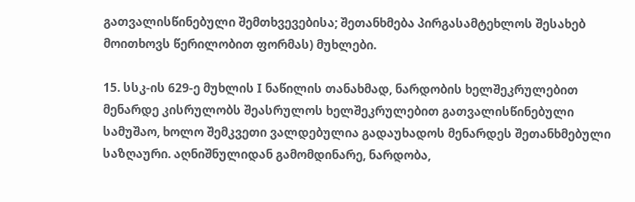გათვალისწინებული შემთხვევებისა; შეთანხმება პირგასამტეხლოს შესახებ მოითხოვს წერილობით ფორმას) მუხლები.

15. სსკ-ის 629-ე მუხლის I ნაწილის თანახმად, ნარდობის ხელშეკრულებით მენარდე კისრულობს შეასრულოს ხელშეკრულებით გათვალისწინებული სამუშაო, ხოლო შემკვეთი ვალდებულია გადაუხადოს მენარდეს შეთანხმებული საზღაური. აღნიშნულიდან გამომდინარე, ნარდობა,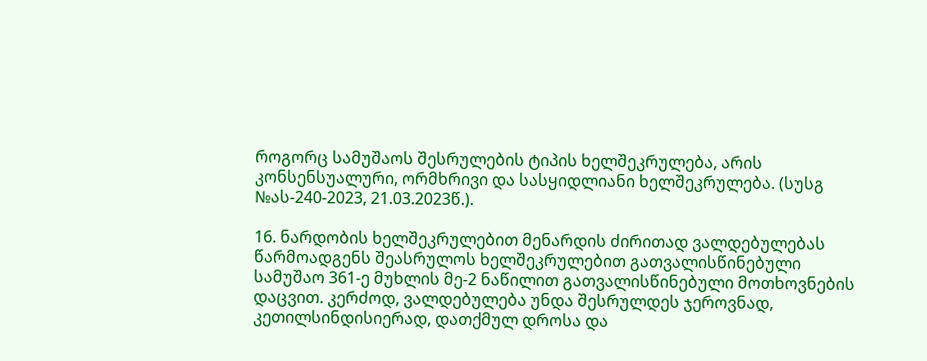როგორც სამუშაოს შესრულების ტიპის ხელშეკრულება, არის კონსენსუალური, ორმხრივი და სასყიდლიანი ხელშეკრულება. (სუსგ №ას-240-2023, 21.03.2023წ.).

16. ნარდობის ხელშეკრულებით მენარდის ძირითად ვალდებულებას წარმოადგენს შეასრულოს ხელშეკრულებით გათვალისწინებული სამუშაო 361-ე მუხლის მე-2 ნაწილით გათვალისწინებული მოთხოვნების დაცვით. კერძოდ, ვალდებულება უნდა შესრულდეს ჯეროვნად, კეთილსინდისიერად, დათქმულ დროსა და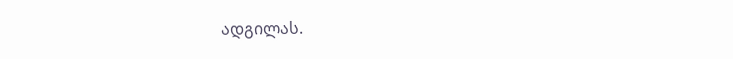ადგილას.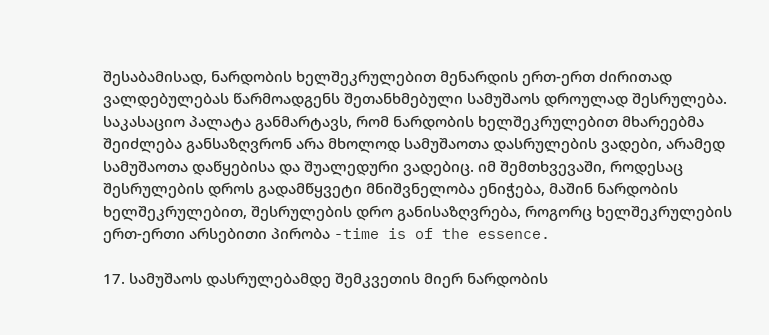შესაბამისად, ნარდობის ხელშეკრულებით მენარდის ერთ-ერთ ძირითად ვალდებულებას წარმოადგენს შეთანხმებული სამუშაოს დროულად შესრულება. საკასაციო პალატა განმარტავს, რომ ნარდობის ხელშეკრულებით მხარეებმა შეიძლება განსაზღვრონ არა მხოლოდ სამუშაოთა დასრულების ვადები, არამედ სამუშაოთა დაწყებისა და შუალედური ვადებიც. იმ შემთხვევაში, როდესაც შესრულების დროს გადამწყვეტი მნიშვნელობა ენიჭება, მაშინ ნარდობის ხელშეკრულებით, შესრულების დრო განისაზღვრება, როგორც ხელშეკრულების ერთ-ერთი არსებითი პირობა -time is of the essence.

17. სამუშაოს დასრულებამდე შემკვეთის მიერ ნარდობის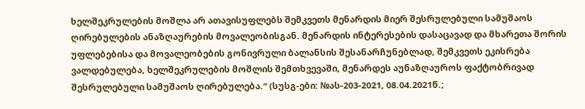ხელშეკრულების მოშლა არ ათავისუფლებს შემკვეთს მენარდის მიერ შესრულებული სამუშაოს ღირებულების ანაზღაურების მოვალეობისგან. მენარდის ინტერესების დასაცავად და მხარეთა შორის უფლებებისა და მოვალეობების გონივრული ბალანსის შესანარჩუნებლად, შემკვეთს ეკისრება ვალდებულება, ხელშეკრულების მოშლის შემთხვევაში, მენარდეს აუნაზღაუროს ფაქტობრივად შესრულებული სამუშაოს ღირებულება.“ (სუსგ-ები: №ას-203-2021, 08.04.2021წ.;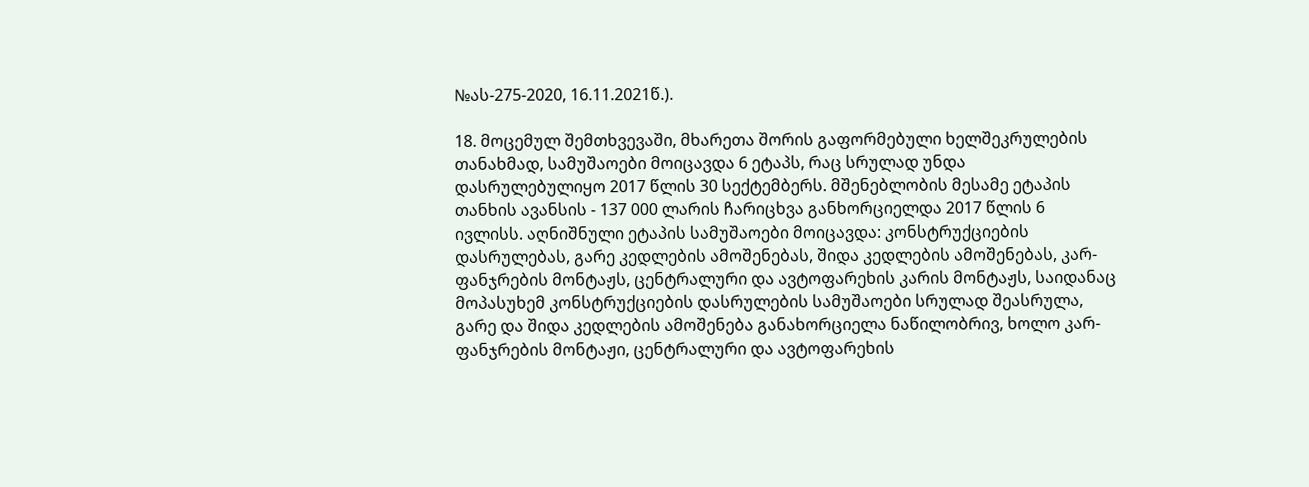№ას-275-2020, 16.11.2021წ.).

18. მოცემულ შემთხვევაში, მხარეთა შორის გაფორმებული ხელშეკრულების თანახმად, სამუშაოები მოიცავდა 6 ეტაპს, რაც სრულად უნდა დასრულებულიყო 2017 წლის 30 სექტემბერს. მშენებლობის მესამე ეტაპის თანხის ავანსის - 137 000 ლარის ჩარიცხვა განხორციელდა 2017 წლის 6 ივლისს. აღნიშნული ეტაპის სამუშაოები მოიცავდა: კონსტრუქციების დასრულებას, გარე კედლების ამოშენებას, შიდა კედლების ამოშენებას, კარ-ფანჯრების მონტაჟს, ცენტრალური და ავტოფარეხის კარის მონტაჟს, საიდანაც მოპასუხემ კონსტრუქციების დასრულების სამუშაოები სრულად შეასრულა, გარე და შიდა კედლების ამოშენება განახორციელა ნაწილობრივ, ხოლო კარ-ფანჯრების მონტაჟი, ცენტრალური და ავტოფარეხის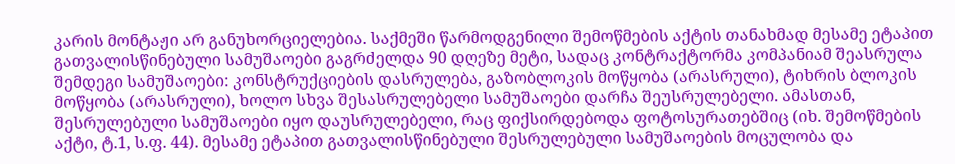კარის მონტაჟი არ განუხორციელებია. საქმეში წარმოდგენილი შემოწმების აქტის თანახმად მესამე ეტაპით გათვალისწინებული სამუშაოები გაგრძელდა 90 დღეზე მეტი, სადაც კონტრაქტორმა კომპანიამ შეასრულა შემდეგი სამუშაოები: კონსტრუქციების დასრულება, გაზობლოკის მოწყობა (არასრული), ტიხრის ბლოკის მოწყობა (არასრული), ხოლო სხვა შესასრულებელი სამუშაოები დარჩა შეუსრულებელი. ამასთან, შესრულებული სამუშაოები იყო დაუსრულებელი, რაც ფიქსირდებოდა ფოტოსურათებშიც (იხ. შემოწმების აქტი, ტ.1, ს.ფ. 44). მესამე ეტაპით გათვალისწინებული შესრულებული სამუშაოების მოცულობა და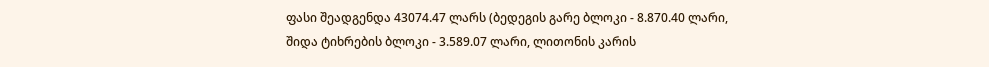ფასი შეადგენდა 43074.47 ლარს (ბედეგის გარე ბლოკი - 8.870.40 ლარი, შიდა ტიხრების ბლოკი - 3.589.07 ლარი, ლითონის კარის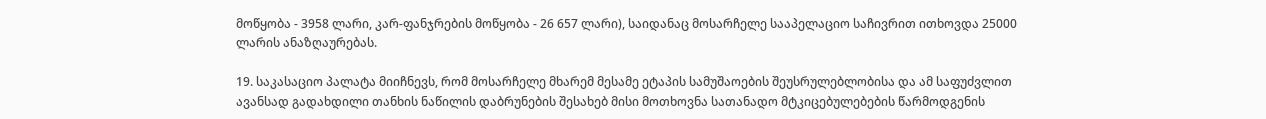მოწყობა - 3958 ლარი, კარ-ფანჯრების მოწყობა - 26 657 ლარი), საიდანაც მოსარჩელე სააპელაციო საჩივრით ითხოვდა 25000 ლარის ანაზღაურებას.

19. საკასაციო პალატა მიიჩნევს, რომ მოსარჩელე მხარემ მესამე ეტაპის სამუშაოების შეუსრულებლობისა და ამ საფუძვლით ავანსად გადახდილი თანხის ნაწილის დაბრუნების შესახებ მისი მოთხოვნა სათანადო მტკიცებულებების წარმოდგენის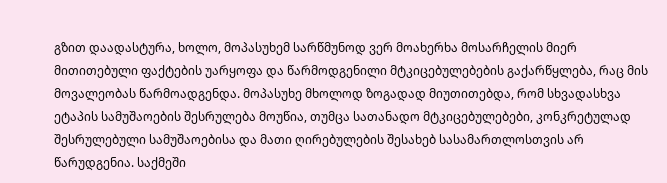გზით დაადასტურა, ხოლო, მოპასუხემ სარწმუნოდ ვერ მოახერხა მოსარჩელის მიერ მითითებული ფაქტების უარყოფა და წარმოდგენილი მტკიცებულებების გაქარწყლება, რაც მის მოვალეობას წარმოადგენდა. მოპასუხე მხოლოდ ზოგადად მიუთითებდა, რომ სხვადასხვა ეტაპის სამუშაოების შესრულება მოუწია, თუმცა სათანადო მტკიცებულებები, კონკრეტულად შესრულებული სამუშაოებისა და მათი ღირებულების შესახებ სასამართლოსთვის არ წარუდგენია. საქმეში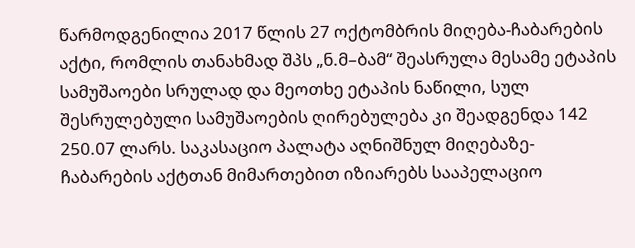წარმოდგენილია 2017 წლის 27 ოქტომბრის მიღება-ჩაბარების აქტი, რომლის თანახმად შპს „ნ.მ–ბამ“ შეასრულა მესამე ეტაპის სამუშაოები სრულად და მეოთხე ეტაპის ნაწილი, სულ შესრულებული სამუშაოების ღირებულება კი შეადგენდა 142 250.07 ლარს. საკასაციო პალატა აღნიშნულ მიღებაზე-ჩაბარების აქტთან მიმართებით იზიარებს სააპელაციო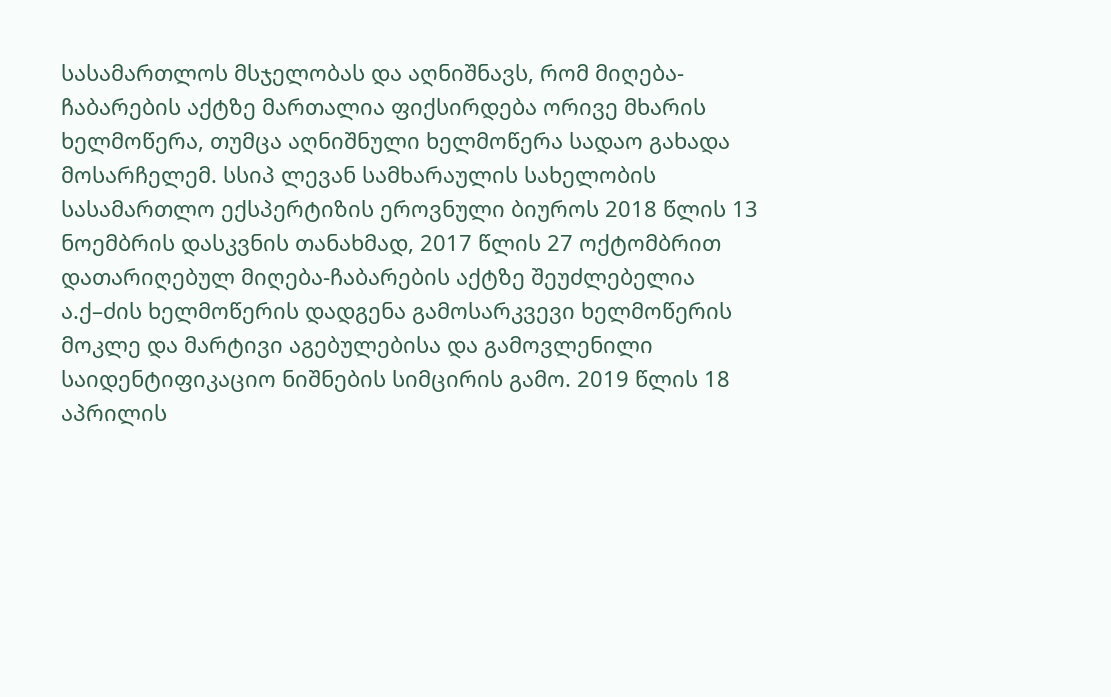სასამართლოს მსჯელობას და აღნიშნავს, რომ მიღება-ჩაბარების აქტზე მართალია ფიქსირდება ორივე მხარის ხელმოწერა, თუმცა აღნიშნული ხელმოწერა სადაო გახადა მოსარჩელემ. სსიპ ლევან სამხარაულის სახელობის სასამართლო ექსპერტიზის ეროვნული ბიუროს 2018 წლის 13 ნოემბრის დასკვნის თანახმად, 2017 წლის 27 ოქტომბრით დათარიღებულ მიღება-ჩაბარების აქტზე შეუძლებელია ა.ქ–ძის ხელმოწერის დადგენა გამოსარკვევი ხელმოწერის მოკლე და მარტივი აგებულებისა და გამოვლენილი საიდენტიფიკაციო ნიშნების სიმცირის გამო. 2019 წლის 18 აპრილის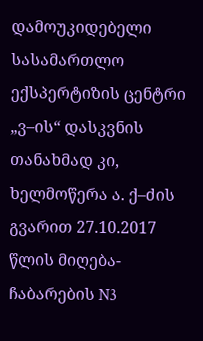დამოუკიდებელი სასამართლო ექსპერტიზის ცენტრი „ვ–ის“ დასკვნის თანახმად კი, ხელმოწერა ა. ქ–ძის გვარით 27.10.2017 წლის მიღება-ჩაბარების N3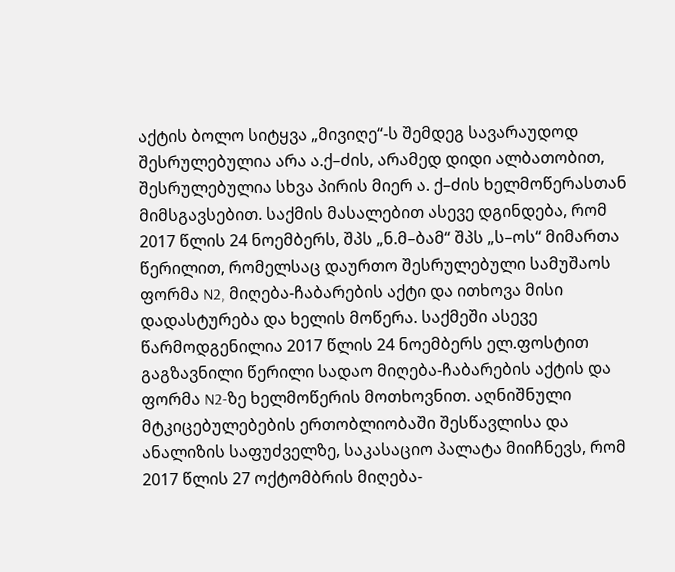აქტის ბოლო სიტყვა „მივიღე“-ს შემდეგ სავარაუდოდ შესრულებულია არა ა.ქ–ძის, არამედ დიდი ალბათობით, შესრულებულია სხვა პირის მიერ ა. ქ–ძის ხელმოწერასთან მიმსგავსებით. საქმის მასალებით ასევე დგინდება, რომ 2017 წლის 24 ნოემბერს, შპს „ნ.მ–ბამ“ შპს „ს–ოს“ მიმართა წერილით, რომელსაც დაურთო შესრულებული სამუშაოს ფორმა N2, მიღება-ჩაბარების აქტი და ითხოვა მისი დადასტურება და ხელის მოწერა. საქმეში ასევე წარმოდგენილია 2017 წლის 24 ნოემბერს ელ.ფოსტით გაგზავნილი წერილი სადაო მიღება-ჩაბარების აქტის და ფორმა N2-ზე ხელმოწერის მოთხოვნით. აღნიშნული მტკიცებულებების ერთობლიობაში შესწავლისა და ანალიზის საფუძველზე, საკასაციო პალატა მიიჩნევს, რომ 2017 წლის 27 ოქტომბრის მიღება-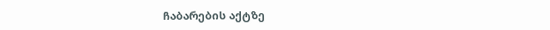ჩაბარების აქტზე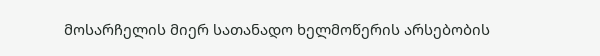მოსარჩელის მიერ სათანადო ხელმოწერის არსებობის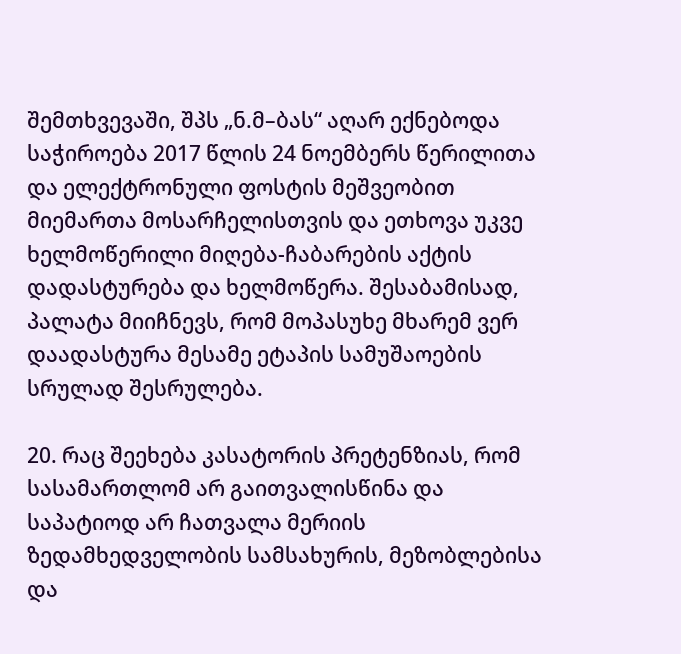შემთხვევაში, შპს „ნ.მ–ბას“ აღარ ექნებოდა საჭიროება 2017 წლის 24 ნოემბერს წერილითა და ელექტრონული ფოსტის მეშვეობით მიემართა მოსარჩელისთვის და ეთხოვა უკვე ხელმოწერილი მიღება-ჩაბარების აქტის დადასტურება და ხელმოწერა. შესაბამისად, პალატა მიიჩნევს, რომ მოპასუხე მხარემ ვერ დაადასტურა მესამე ეტაპის სამუშაოების სრულად შესრულება.

20. რაც შეეხება კასატორის პრეტენზიას, რომ სასამართლომ არ გაითვალისწინა და საპატიოდ არ ჩათვალა მერიის ზედამხედველობის სამსახურის, მეზობლებისა და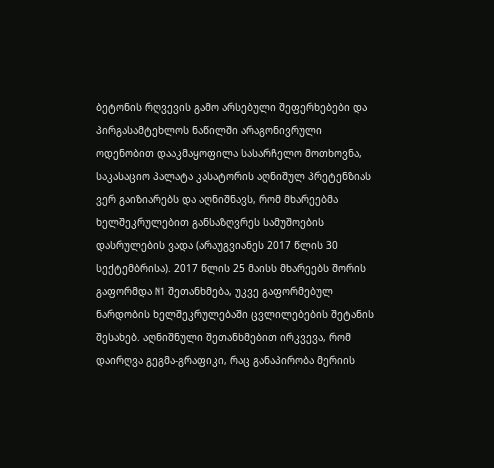ბეტონის რღვევის გამო არსებული შეფერხებები და პირგასამტეხლოს ნაწილში არაგონივრული ოდენობით დააკმაყოფილა სასარჩელო მოთხოვნა, საკასაციო პალატა კასატორის აღნიშულ პრეტენზიას ვერ გაიზიარებს და აღნიშნავს, რომ მხარეებმა ხელშეკრულებით განსაზღვრეს სამუშოების დასრულების ვადა (არაუგვიანეს 2017 წლის 30 სექტემბრისა). 2017 წლის 25 მაისს მხარეებს შორის გაფორმდა N1 შეთანხმება, უკვე გაფორმებულ ნარდობის ხელშეკრულებაში ცვლილებების შეტანის შესახებ. აღნიშნული შეთანხმებით ირკვევა, რომ დაირღვა გეგმა-გრაფიკი, რაც განაპირობა მერიის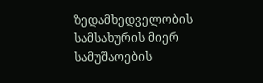ზედამხედველობის სამსახურის მიერ სამუშაოების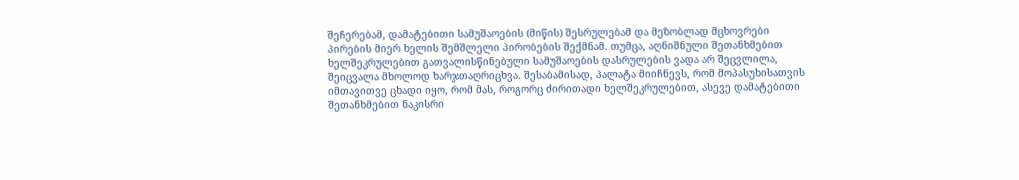შეჩერებამ, დამატებითი სამუშაოების (მიწის) შესრულებამ და მეზობლად მცხოვრები პირების მიერ ხელის შემშლელი პირობების შექმნამ. თუმცა, აღნიშნული შეთანხმებით ხელშეკრულებით გათვალისწინებული სამუშაოების დასრულების ვადა არ შეცვლილა, შეიცვალა მხოლოდ ხარჯთაღრიცხვა. შესაბამისად, პალატა მიიჩნევს, რომ მოპასუხისათვის იმთავითვე ცხადი იყო, რომ მას, როგორც ძირითადი ხელშეკრულებით, ასევე დამატებითი შეთანხმებით ნაკისრი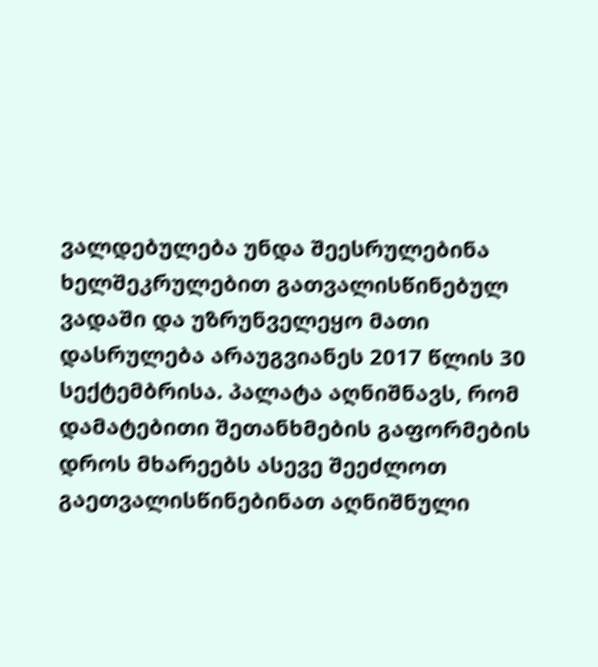ვალდებულება უნდა შეესრულებინა ხელშეკრულებით გათვალისწინებულ ვადაში და უზრუნველეყო მათი დასრულება არაუგვიანეს 2017 წლის 30 სექტემბრისა. პალატა აღნიშნავს, რომ დამატებითი შეთანხმების გაფორმების დროს მხარეებს ასევე შეეძლოთ გაეთვალისწინებინათ აღნიშნული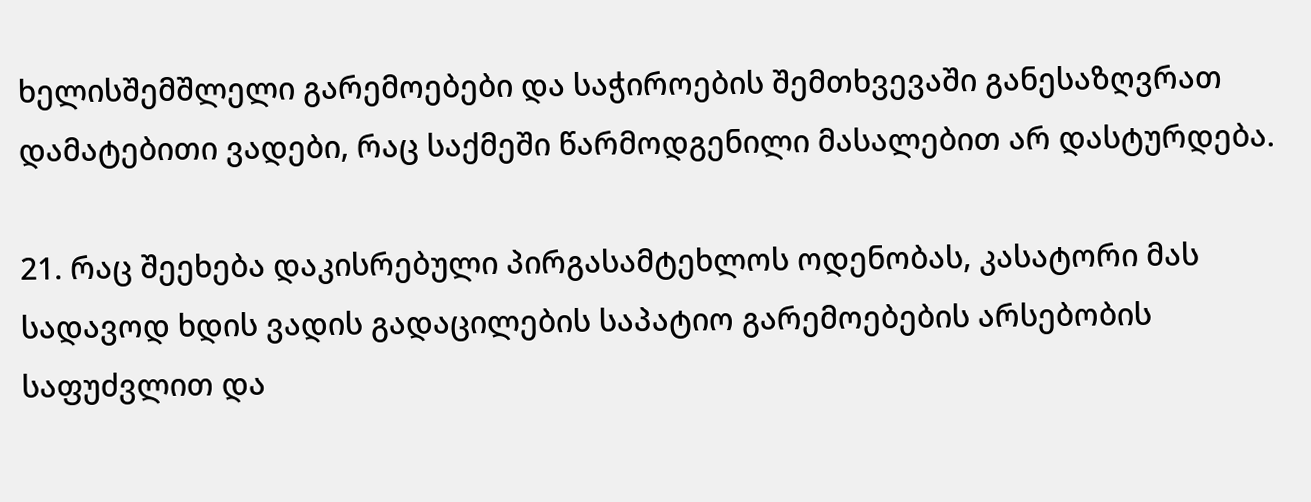ხელისშემშლელი გარემოებები და საჭიროების შემთხვევაში განესაზღვრათ დამატებითი ვადები, რაც საქმეში წარმოდგენილი მასალებით არ დასტურდება.

21. რაც შეეხება დაკისრებული პირგასამტეხლოს ოდენობას, კასატორი მას სადავოდ ხდის ვადის გადაცილების საპატიო გარემოებების არსებობის საფუძვლით და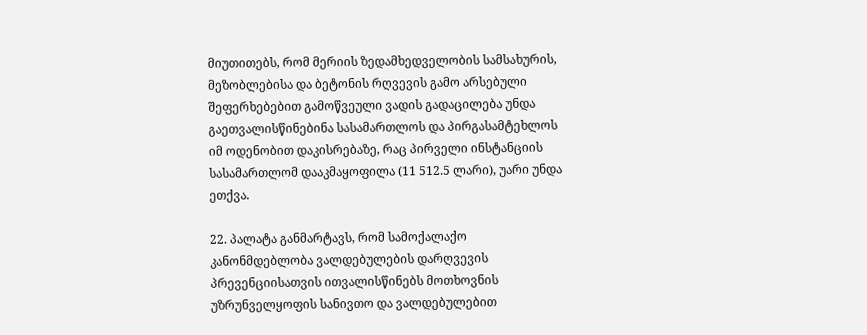მიუთითებს, რომ მერიის ზედამხედველობის სამსახურის, მეზობლებისა და ბეტონის რღვევის გამო არსებული შეფერხებებით გამოწვეული ვადის გადაცილება უნდა გაეთვალისწინებინა სასამართლოს და პირგასამტეხლოს იმ ოდენობით დაკისრებაზე, რაც პირველი ინსტანციის სასამართლომ დააკმაყოფილა (11 512.5 ლარი), უარი უნდა ეთქვა.

22. პალატა განმარტავს, რომ სამოქალაქო კანონმდებლობა ვალდებულების დარღვევის პრევენციისათვის ითვალისწინებს მოთხოვნის უზრუნველყოფის სანივთო და ვალდებულებით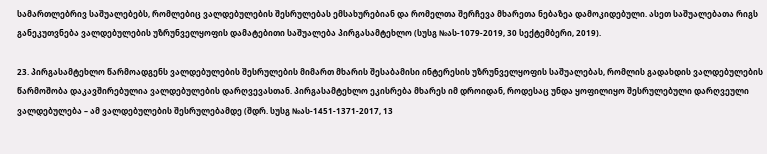სამართლებრივ საშუალებებს, რომლებიც ვალდებულების შესრულებას ემსახურებიან და რომელთა შერჩევა მხარეთა ნებაზეა დამოკიდებული. ასეთ საშუალებათა რიგს განეკუთვნება ვალდებულების უზრუნველყოფის დამატებითი საშუალება პირგასამტეხლო (სუსგ №ას-1079-2019, 30 სექტემბერი, 2019).

23. პირგასამტეხლო წარმოადგენს ვალდებულების შესრულების მიმართ მხარის შესაბამისი ინტერესის უზრუნველყოფის საშუალებას, რომლის გადახდის ვალდებულების წარმოშობა დაკავშირებულია ვალდებულების დარღვევასთან. პირგასამტეხლო ეკისრება მხარეს იმ დროიდან, როდესაც უნდა ყოფილიყო შესრულებული დარღვეული ვალდებულება – ამ ვალდებულების შესრულებამდე (შდრ. სუსგ №ას-1451-1371-2017, 13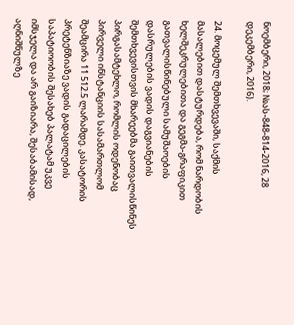ნოემბერი, 2018; №ას-848-814-2016, 28 დეკემბერი, 2016).

24. მოცემულ შემთხვევაში, საქმის მასალებით დასტურდება, რომ ნარდობის ხელშეკრულებითა და გეგმა-გრაფიკით გათვალისწინებული სამუშაოების დასრულების ვადის დაგვიანების შემთხვევისთვის მხარეებმა გაითვალისწინეს პირგასამტეხლო, რომლის ოდენობაც პირველი ინსტანციის სასამართლომ შეამცირა 11 512.5 ლარამდე. კასატორის პრეტენზიაზე ვადის გადაცილების საპატიოობის შესახებ პალატამ უკვე იმსჯელა და არ გაიზიარა, შესაბამისად, აღნიშნულზე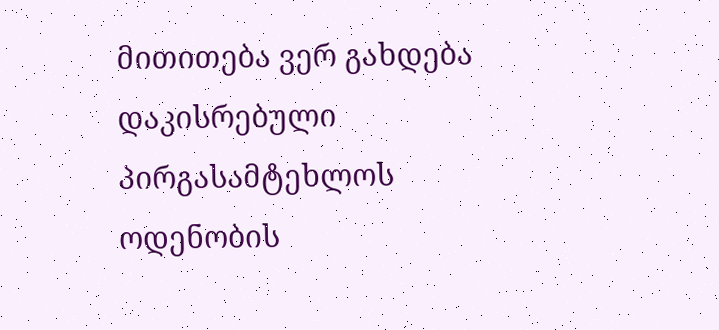მითითება ვერ გახდება დაკისრებული პირგასამტეხლოს ოდენობის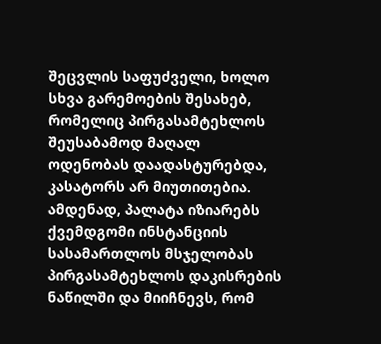შეცვლის საფუძველი, ხოლო სხვა გარემოების შესახებ, რომელიც პირგასამტეხლოს შეუსაბამოდ მაღალ ოდენობას დაადასტურებდა, კასატორს არ მიუთითებია. ამდენად, პალატა იზიარებს ქვემდგომი ინსტანციის სასამართლოს მსჯელობას პირგასამტეხლოს დაკისრების ნაწილში და მიიჩნევს, რომ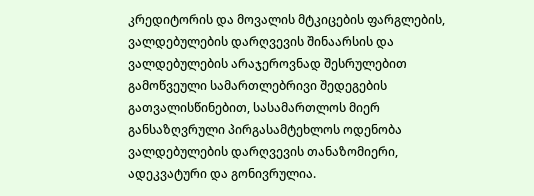კრედიტორის და მოვალის მტკიცების ფარგლების, ვალდებულების დარღვევის შინაარსის და ვალდებულების არაჯეროვნად შესრულებით გამოწვეული სამართლებრივი შედეგების გათვალისწინებით, სასამართლოს მიერ განსაზღვრული პირგასამტეხლოს ოდენობა ვალდებულების დარღვევის თანაზომიერი, ადეკვატური და გონივრულია.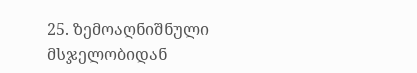25. ზემოაღნიშნული მსჯელობიდან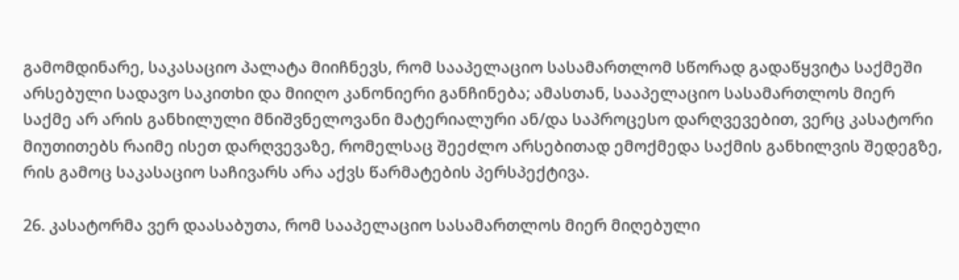გამომდინარე, საკასაციო პალატა მიიჩნევს, რომ სააპელაციო სასამართლომ სწორად გადაწყვიტა საქმეში არსებული სადავო საკითხი და მიიღო კანონიერი განჩინება; ამასთან, სააპელაციო სასამართლოს მიერ საქმე არ არის განხილული მნიშვნელოვანი მატერიალური ან/და საპროცესო დარღვევებით, ვერც კასატორი მიუთითებს რაიმე ისეთ დარღვევაზე, რომელსაც შეეძლო არსებითად ემოქმედა საქმის განხილვის შედეგზე, რის გამოც საკასაციო საჩივარს არა აქვს წარმატების პერსპექტივა.

26. კასატორმა ვერ დაასაბუთა, რომ სააპელაციო სასამართლოს მიერ მიღებული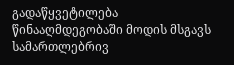გადაწყვეტილება წინააღმდეგობაში მოდის მსგავს სამართლებრივ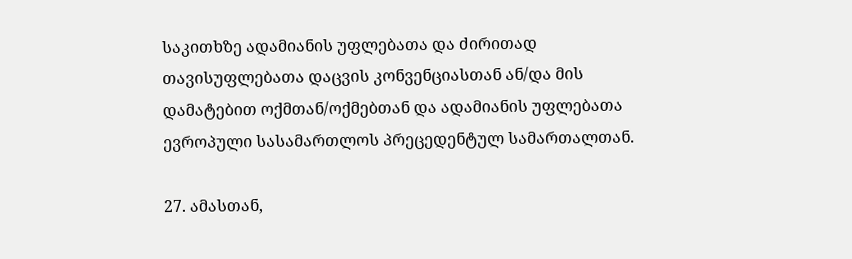საკითხზე ადამიანის უფლებათა და ძირითად თავისუფლებათა დაცვის კონვენციასთან ან/და მის დამატებით ოქმთან/ოქმებთან და ადამიანის უფლებათა ევროპული სასამართლოს პრეცედენტულ სამართალთან.

27. ამასთან,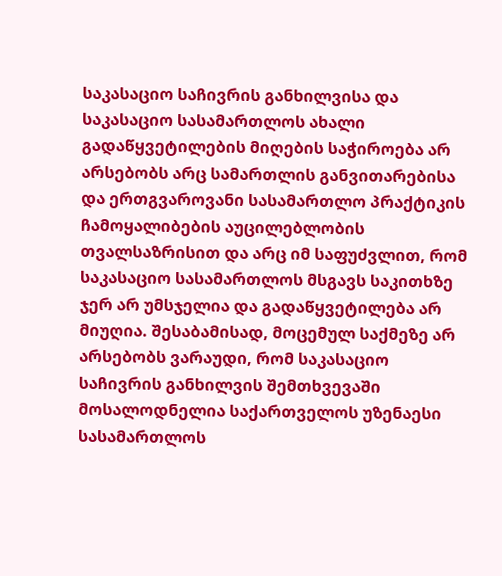საკასაციო საჩივრის განხილვისა და საკასაციო სასამართლოს ახალი გადაწყვეტილების მიღების საჭიროება არ არსებობს არც სამართლის განვითარებისა და ერთგვაროვანი სასამართლო პრაქტიკის ჩამოყალიბების აუცილებლობის თვალსაზრისით და არც იმ საფუძვლით, რომ საკასაციო სასამართლოს მსგავს საკითხზე ჯერ არ უმსჯელია და გადაწყვეტილება არ მიუღია. შესაბამისად, მოცემულ საქმეზე არ არსებობს ვარაუდი, რომ საკასაციო საჩივრის განხილვის შემთხვევაში მოსალოდნელია საქართველოს უზენაესი სასამართლოს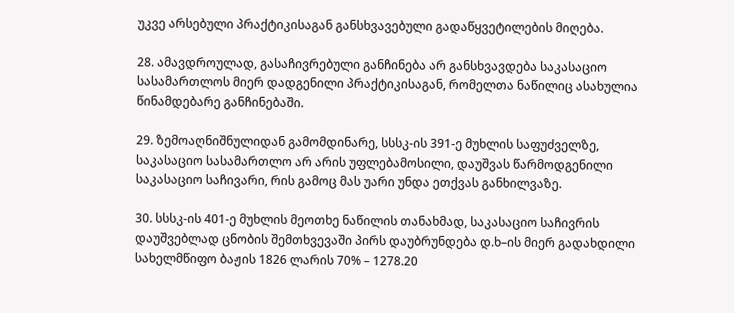უკვე არსებული პრაქტიკისაგან განსხვავებული გადაწყვეტილების მიღება.

28. ამავდროულად, გასაჩივრებული განჩინება არ განსხვავდება საკასაციო სასამართლოს მიერ დადგენილი პრაქტიკისაგან, რომელთა ნაწილიც ასახულია წინამდებარე განჩინებაში.

29. ზემოაღნიშნულიდან გამომდინარე, სსსკ-ის 391-ე მუხლის საფუძველზე, საკასაციო სასამართლო არ არის უფლებამოსილი, დაუშვას წარმოდგენილი საკასაციო საჩივარი, რის გამოც მას უარი უნდა ეთქვას განხილვაზე.

30. სსსკ-ის 401-ე მუხლის მეოთხე ნაწილის თანახმად, საკასაციო საჩივრის დაუშვებლად ცნობის შემთხვევაში პირს დაუბრუნდება დ.ხ–ის მიერ გადახდილი სახელმწიფო ბაჟის 1826 ლარის 70% – 1278.20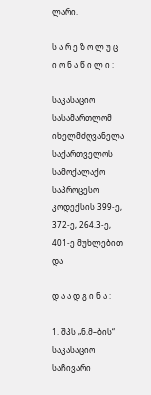ლარი.

ს ა რ ე ზ ო ლ უ ც ი ო ნ ა წ ი ლ ი :

საკასაციო სასამართლომ იხელმძღვანელა საქართველოს სამოქალაქო საპროცესო კოდექსის 399-ე, 372-ე, 264.3-ე, 401-ე მუხლებით და

დ ა ა დ გ ი ნ ა :

1. შპს „ნ.მ–ბის“ საკასაციო საჩივარი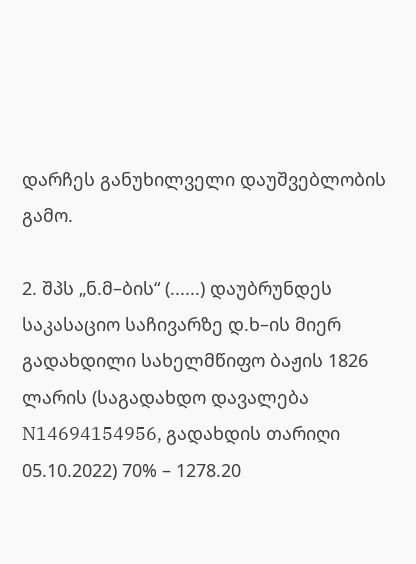დარჩეს განუხილველი დაუშვებლობის გამო.

2. შპს „ნ.მ–ბის“ (......) დაუბრუნდეს საკასაციო საჩივარზე დ.ხ–ის მიერ გადახდილი სახელმწიფო ბაჟის 1826 ლარის (საგადახდო დავალება N14694154956, გადახდის თარიღი 05.10.2022) 70% – 1278.20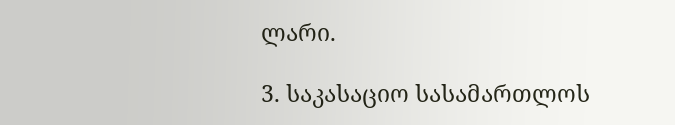ლარი.

3. საკასაციო სასამართლოს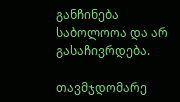განჩინება საბოლოოა და არ გასაჩივრდება.

თავმჯდომარე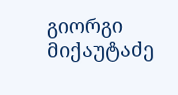გიორგი მიქაუტაძე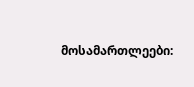მოსამართლეები: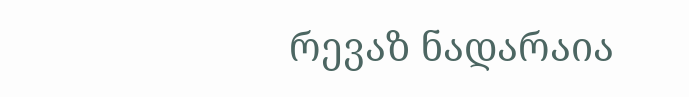რევაზ ნადარაია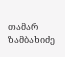თამარ ზამბახიძე